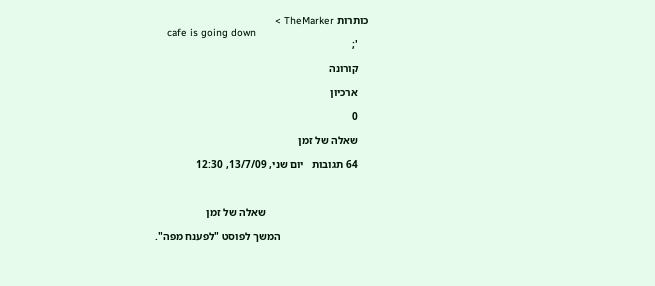כותרות TheMarker >
    cafe is going down
    ';

    קורונה

    ארכיון

    0

    שאלה של זמן

    64 תגובות   יום שני, 13/7/09, 12:30



                                      שאלה של זמן

                                 המשך לפוסט "לפענח מפה".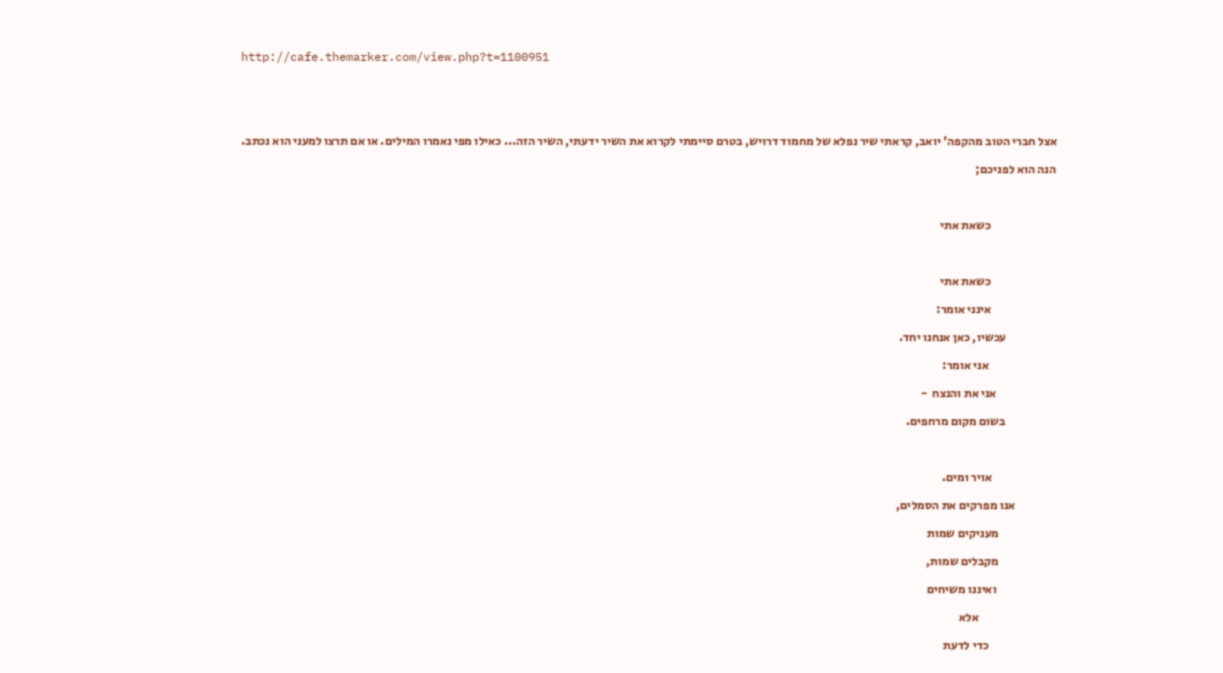http://cafe.themarker.com/view.php?t=1100951





    אצל חברי הטוב מהקפה' יואב, קראתי שיר נפלא של מחמוד דרויש, בטרם סיימתי לקרוא את השיר ידעתי, השיר הזה... כאילו מפי נאמרו המילים. או אם תרצו למעני הוא נכתב.

    הנה הוא לפניכם;



                               כשאת אתי



                               כשאת אתי

                               אינני אומר:

                         עכשיו, כאן אנחנו יחד.

                                אני אומר:

                             אני את והנצח  -

                         בשום מקום מרחפים.



                               אויר ומים.

                     אנו מפרקים את הסמלים,

                            מעניקים שמות

                            מקבלים שמות,

                             ואיננו משיחים

                                    אלא

                                כדי לדעת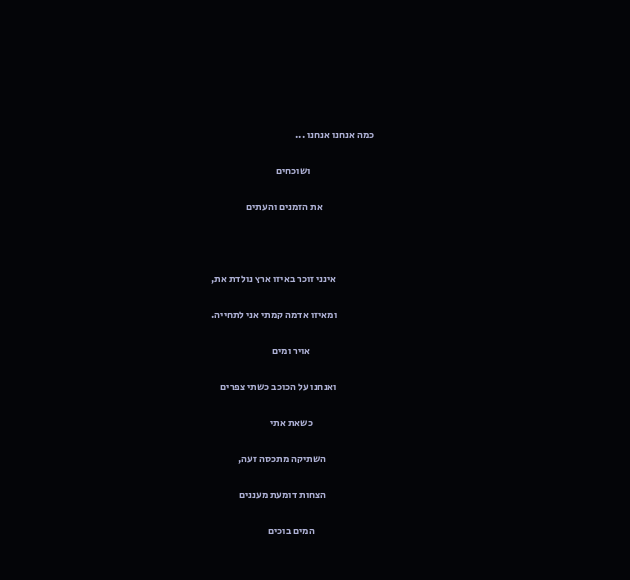כמה אנחנו אנחנו ...

                                ושוכחים

                          את הזמנים והעתים



                   אינני זוכר באיזו ארץ נולדת את,

                   ומאיזו אדמה קמתי אני לתחייה.

                                אויר ומים

                   ואנחנו על הכוכב כשתי צפרים

                               כשאת אתי

                        השתיקה מתכסה זעה,

                        הצחות דומעת מעננים

                              המים בוכים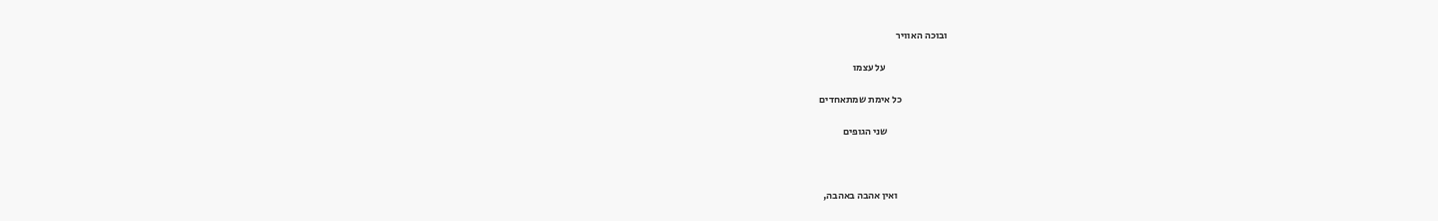ובוכה האוויר

                               על עצמו

                       כל אימת שמתאחדים

                              שני הגופים



                         ואין אהבה באהבה,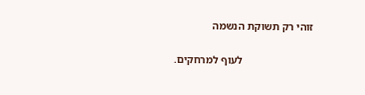זוהי רק תשוקת הנשמה

                          לעוף למרחקים.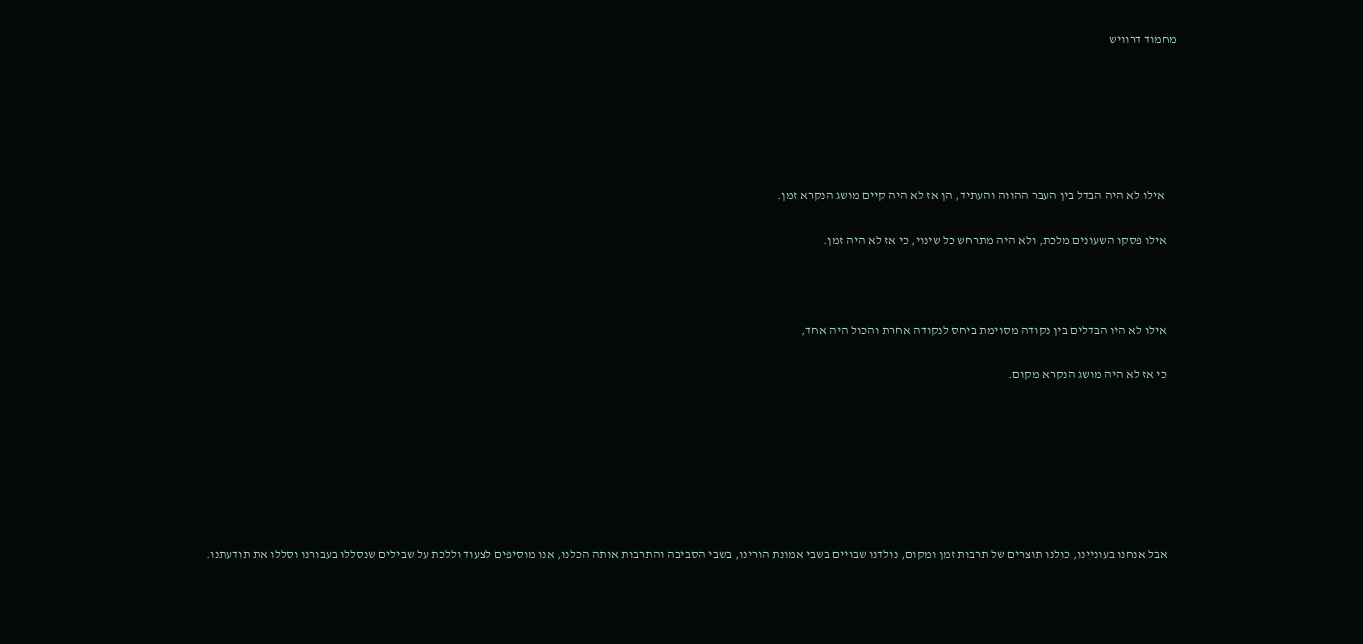מחמוד דרוויש






     אילו לא היה הבדל בין העבר ההווה והעתיד, הן אז לא היה קיים מושג הנקרא זמן.

    אילו פסקו השעונים מלכת, ולא היה מתרחש כל שינוי, כי אז לא היה זמן.



    אילו לא היו הבדלים בין נקודה מסוימת ביחס לנקודה אחרת והכול היה אחד,

    כי אז לא היה מושג הנקרא מקום.







    אבל אנחנו בעוניינו, כולנו תוצרים של תרבות זמן ומקום, נולדנו שבויים בשבי אמונת הורינו, בשבי הסביבה והתרבות אותה הכלנו, אנו מוסיפים לצעוד וללכת על שבילים שנסללו בעבורנו וסללו את תודעתנו.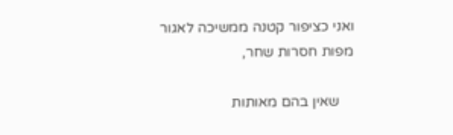ואני כציפור קטנה ממשיכה לאגור מפות חסרות שחר,

    שאין בהם מאותות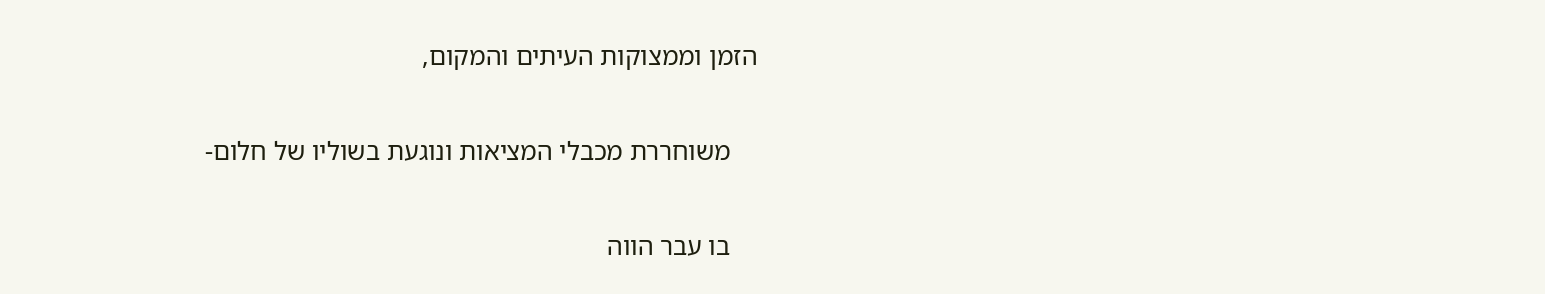הזמן וממצוקות העיתים והמקום,

    משוחררת מכבלי המציאות ונוגעת בשוליו של חלום-

    בו עבר הווה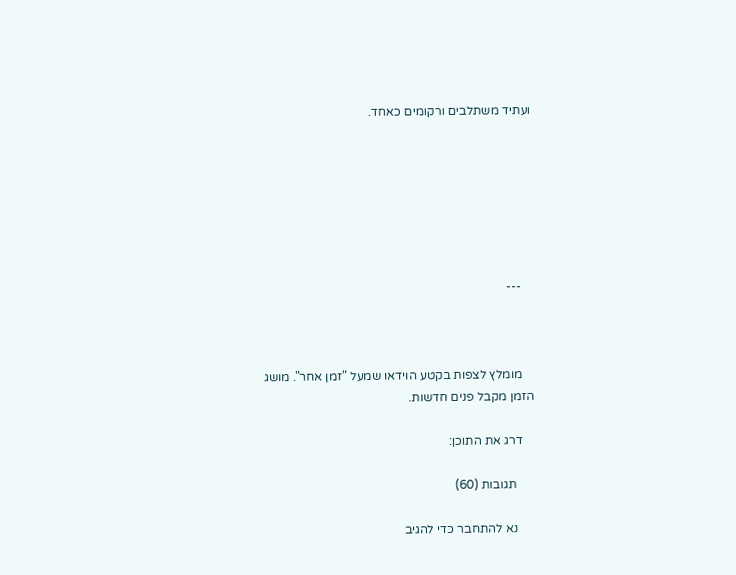ועתיד משתלבים ורקומים כאחד.







    ---



    מומלץ לצפות בקטע הוידאו שמעל "זמן אחר". מושג הזמן מקבל פנים חדשות.

    דרג את התוכן:

      תגובות (60)

      נא להתחבר כדי להגיב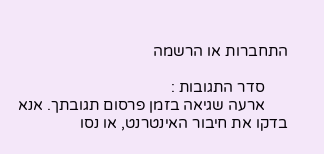התחברות או הרשמה

      סדר התגובות :
      ארעה שגיאה בזמן פרסום תגובתך. אנא בדקו את חיבור האינטרנט, או נסו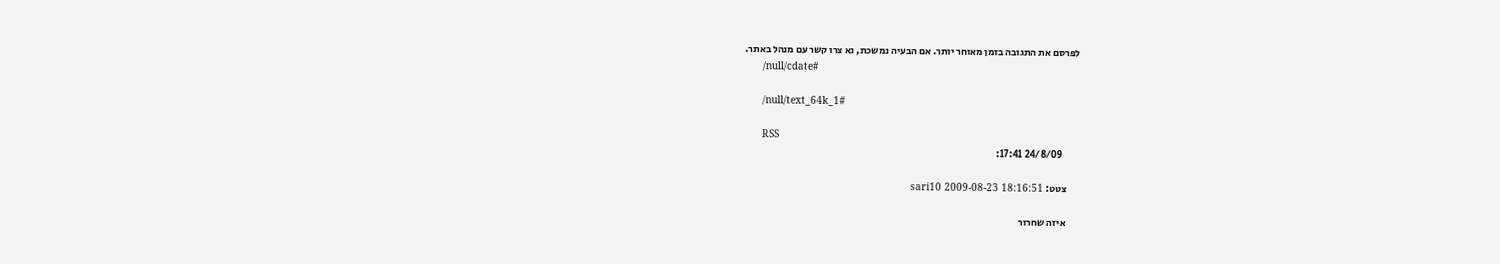לפרסם את התגובה בזמן מאוחר יותר. אם הבעיה נמשכת, נא צרו קשר עם מנהל באתר.
      /null/cdate#

      /null/text_64k_1#

      RSS
        24/8/09 17:41:

      צטט: sari10 2009-08-23 18:16:51

      איזה שחרור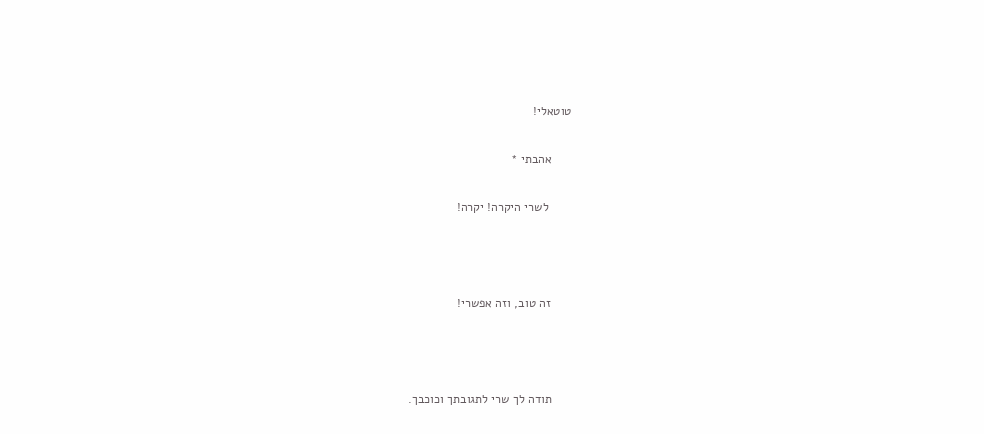טוטאלי!

      אהבתי *

       לשרי היקרה! יקרה!



      זה טוב, וזה אפשרי!



      תודה לך שרי לתגובתך וכוכבך.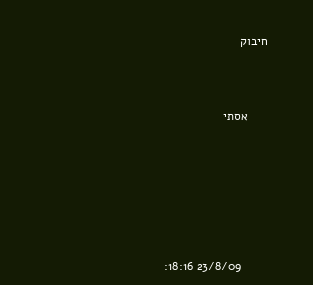חיבוק



      אסתי







        23/8/09 18:16: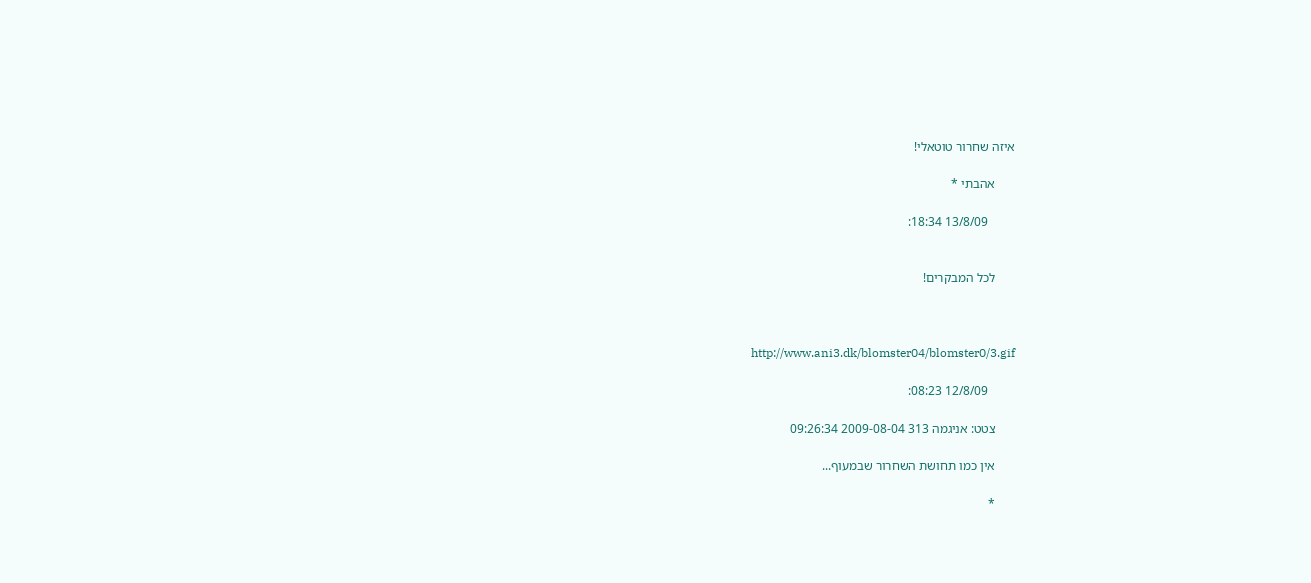איזה שחרור טוטאלי!

      אהבתי *

        13/8/09 18:34:


      לכל המבקרים!



      http://www.ani3.dk/blomster04/blomster0/3.gif

        12/8/09 08:23:

      צטט: אניגמה 313 2009-08-04 09:26:34

      אין כמו תחושת השחרור שבמעוף...

      *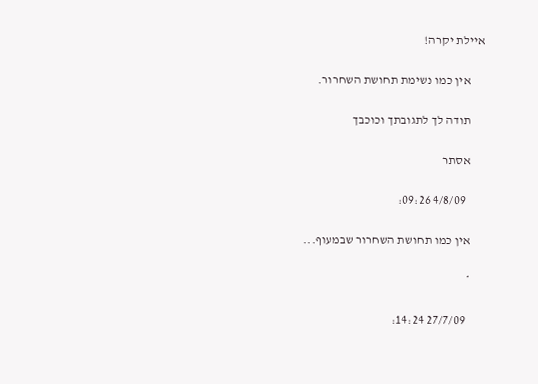איילת יקרה!

      אין כמו נשימת תחושת השחרור.

      תודה לך לתגובתך וכוכבך

      אסתר

        4/8/09 09:26:

      אין כמו תחושת השחרור שבמעוף...

      *

        27/7/09 14:24: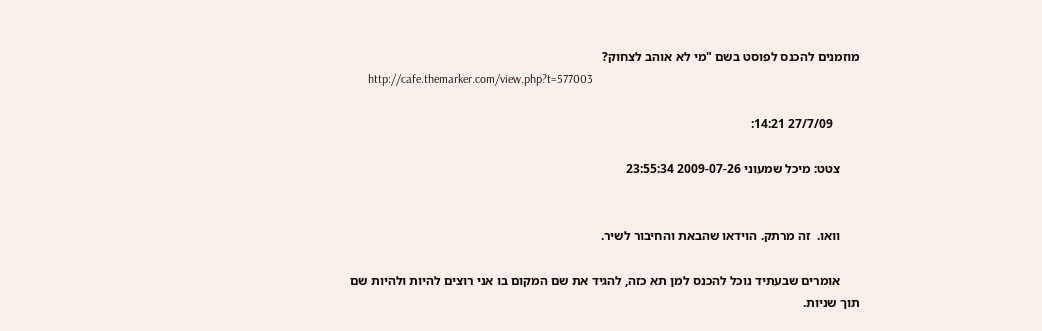מוזמנים להכנס לפוסט בשם "מי לא אוהב לצחוק?
      http://cafe.themarker.com/view.php?t=577003

        27/7/09 14:21:

      צטט: מיכל שמעוני 2009-07-26 23:55:34


      וואו.  זה מרתק. הוידאו שהבאת והחיבור לשיר.

      אומרים שבעתיד נוכל להכנס למן תא כזה, להגיד את שם המקום בו אני רוצים להיות ולהיות שם תוך שניות.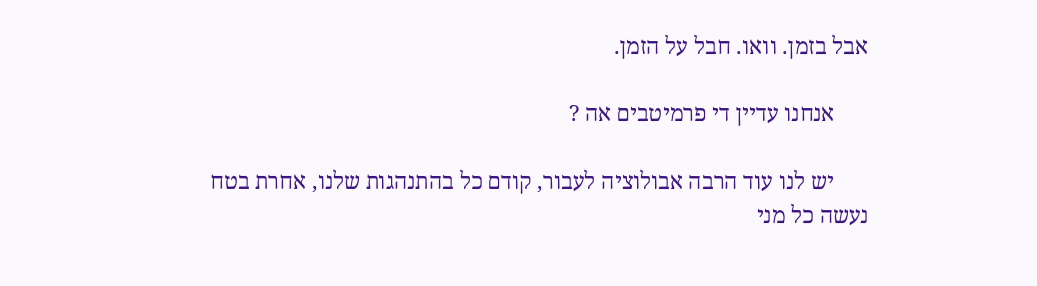אבל בזמן. וואו. חבל על הזמן.

      אנחנו עדיין די פרמיטבים אה ?

      יש לנו עוד הרבה אבולוציה לעבור, קודם כל בהתנהגות שלנו, אחרת בטח נעשה כל מני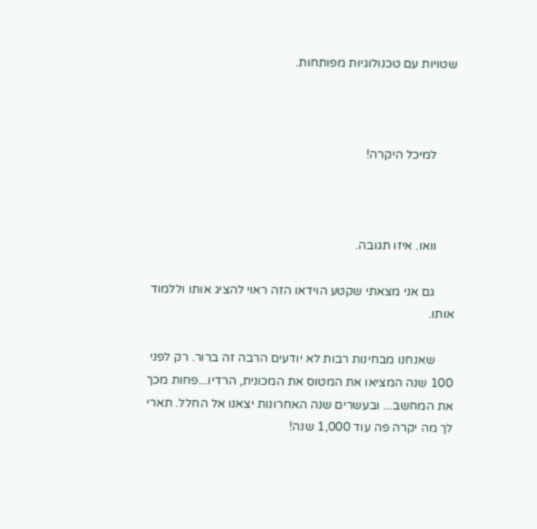שטויות עם טכנולוגיות מפותחות.



      למיכל היקרה!



      וואו. איזו תגובה.

      גם אני מצאתי שקטע הוידאו הזה ראוי להציג אותו וללמוד אותו.

      שאנחנו מבחינות רבות לא יודעים הרבה זה ברור. רק לפני 100 שנה המציאו את המטוס את המכונית, הרדיו...פחות מכך את המחשב... ובעשרים שנה האחרונות יצאנו אל החלל. תארי לך מה יקרה פה עוד 1,000 שנה!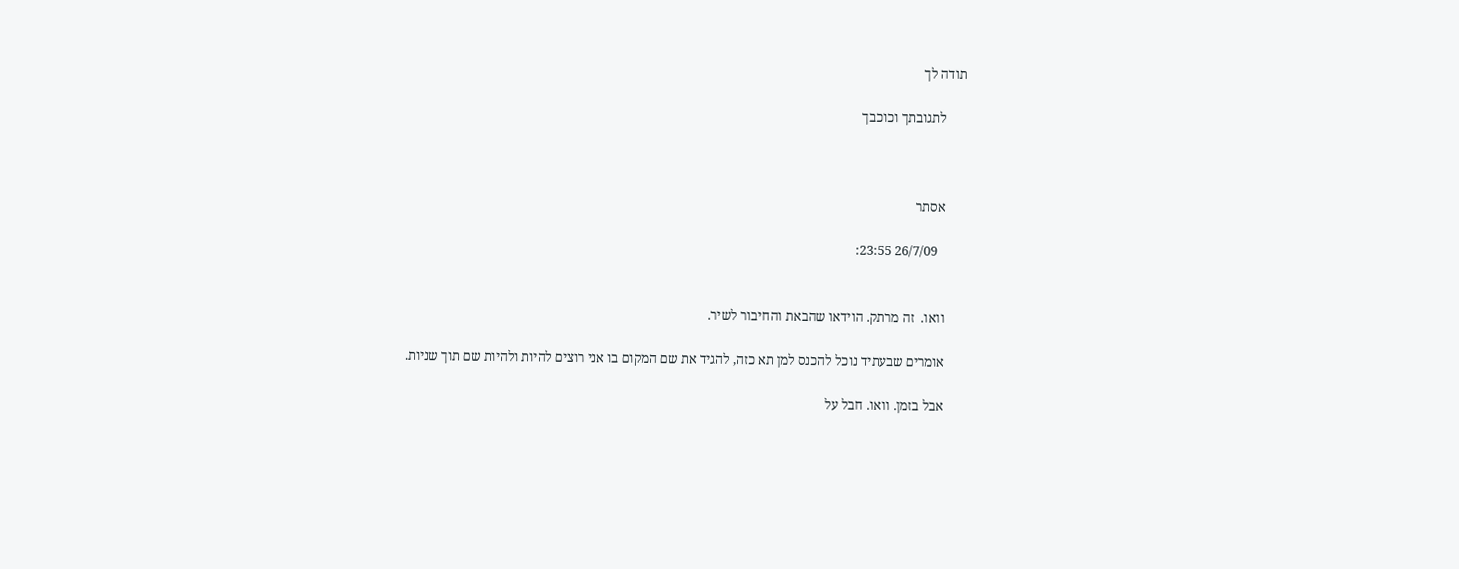תודה לך

      לתגובתך וכוכבך



      אסתר

        26/7/09 23:55:


      וואו.  זה מרתק. הוידאו שהבאת והחיבור לשיר.

      אומרים שבעתיד נוכל להכנס למן תא כזה, להגיד את שם המקום בו אני רוצים להיות ולהיות שם תוך שניות.

      אבל בזמן. וואו. חבל על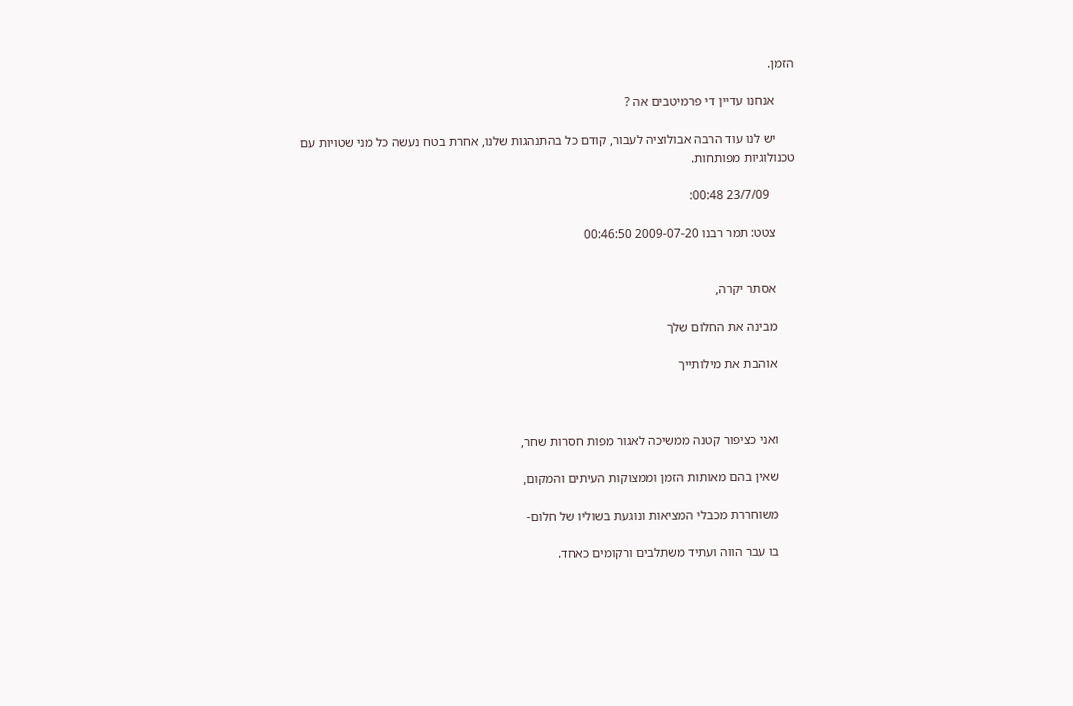הזמן.

      אנחנו עדיין די פרמיטבים אה ?

      יש לנו עוד הרבה אבולוציה לעבור, קודם כל בהתנהגות שלנו, אחרת בטח נעשה כל מני שטויות עם טכנולוגיות מפותחות.

        23/7/09 00:48:

      צטט: תמר רבנו 2009-07-20 00:46:50


      אסתר יקרה,

      מבינה את החלום שלך

      אוהבת את מילותייך



      ואני כציפור קטנה ממשיכה לאגור מפות חסרות שחר,

      שאין בהם מאותות הזמן וממצוקות העיתים והמקום,

      משוחררת מכבלי המציאות ונוגעת בשוליו של חלום-

      בו עבר הווה ועתיד משתלבים ורקומים כאחד.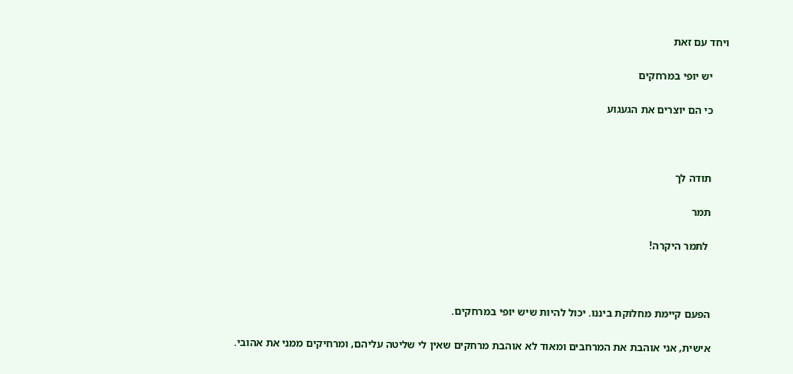ויחד עם זאת

      יש יופי במרחקים

      כי הם יוצרים את הגעגוע



      תודה לך

      תמר

       לתמר היקרה!



      הפעם קיימת מחלוקת ביננו. יכול להיות שיש יופי במרחקים.

      אישית, אני אוהבת את המרחבים ומאוד לא אוהבת מרחקים שאין לי שליטה עליהם, ומרחיקים ממני את אהובי.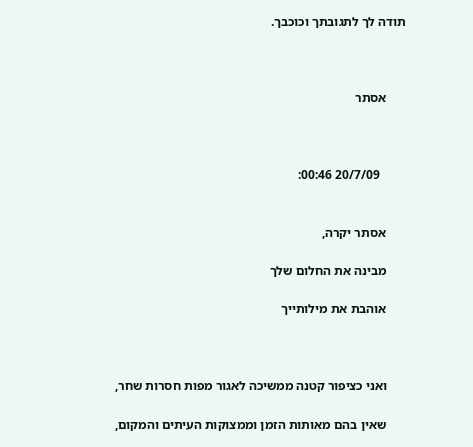תודה לך לתגובתך וכוכבך.



      אסתר



        20/7/09 00:46:


      אסתר יקרה,

      מבינה את החלום שלך

      אוהבת את מילותייך



      ואני כציפור קטנה ממשיכה לאגור מפות חסרות שחר,

      שאין בהם מאותות הזמן וממצוקות העיתים והמקום,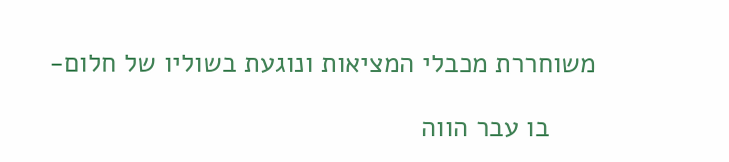משוחררת מכבלי המציאות ונוגעת בשוליו של חלום-

      בו עבר הווה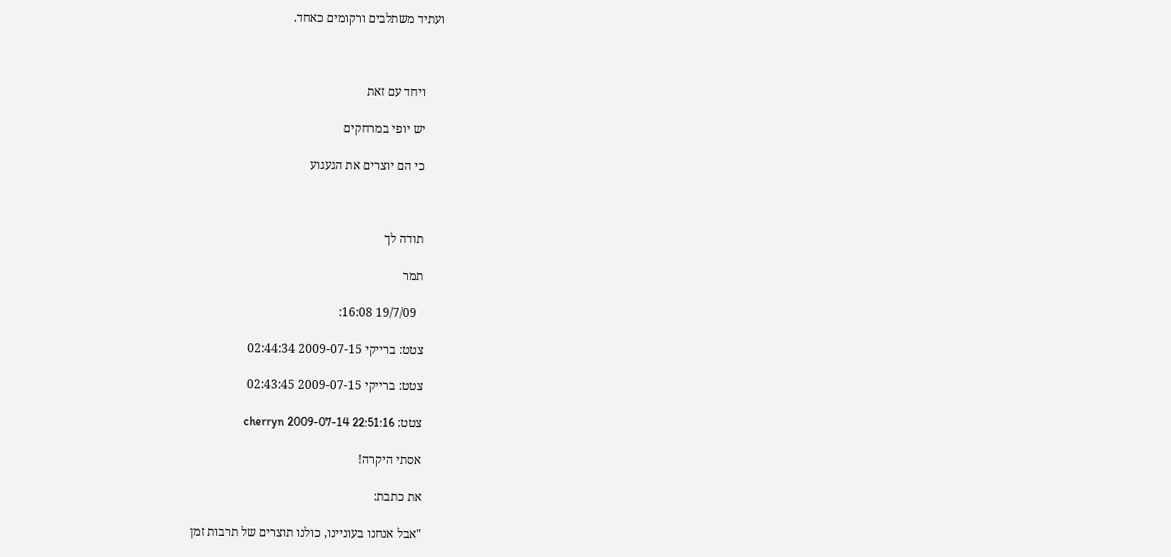ועתיד משתלבים ורקומים כאחד.



      ויחד עם זאת

      יש יופי במרחקים

      כי הם יוצרים את הגעגוע



      תודה לך

      תמר

        19/7/09 16:08:

      צטט: ברייקי 2009-07-15 02:44:34

      צטט: ברייקי 2009-07-15 02:43:45

      צטט: cherryn 2009-07-14 22:51:16

      אסתי היקרה!

      את כתבת:

      "אבל אנחנו בעוניינו, כולנו תוצרים של תרבות זמן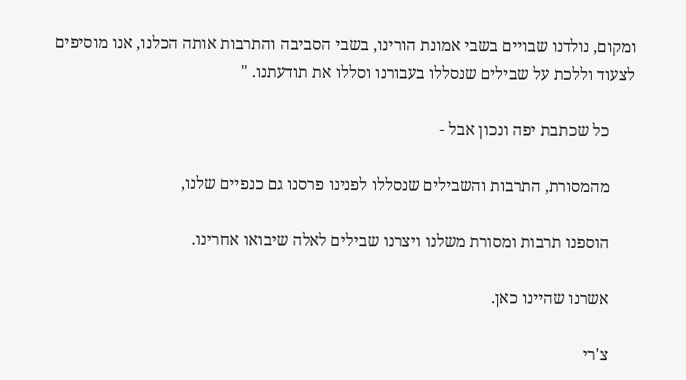ומקום, נולדנו שבויים בשבי אמונת הורינו, בשבי הסביבה והתרבות אותה הכלנו, אנו מוסיפים לצעוד וללכת על שבילים שנסללו בעבורנו וסללו את תודעתנו. "

      כל שכתבת יפה ונכון אבל -

      מהמסורת, התרבות והשבילים שנסללו לפנינו פרסנו גם כנפיים שלנו,

      הוספנו תרבות ומסורת משלנו ויצרנו שבילים לאלה שיבואו אחרינו.

      אשרנו שהיינו כאן.

      צ'רי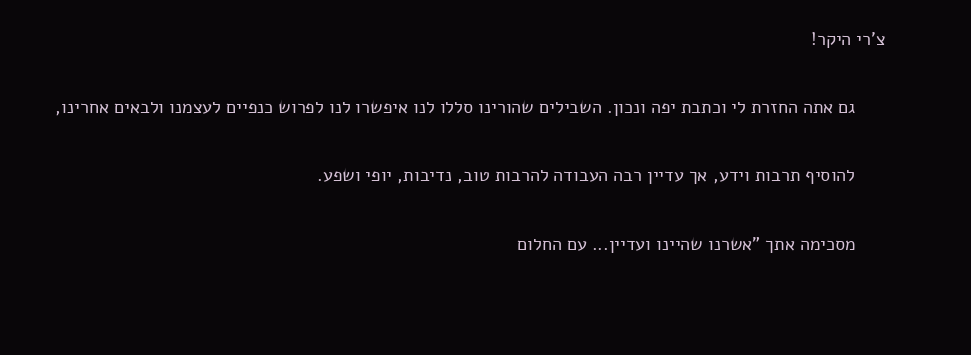צ'רי היקר!

      גם אתה החזרת לי וכתבת יפה ונכון. השבילים שהורינו סללו לנו איפשרו לנו לפרוש כנפיים לעצמנו ולבאים אחרינו,

      להוסיף תרבות וידע, אך עדיין רבה העבודה להרבות טוב, נדיבות, יופי ושפע.

      מסכימה אתך "אשרנו שהיינו ועדיין... עם החלום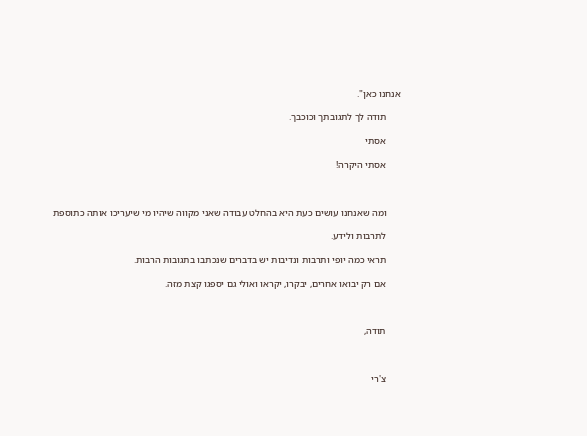אנחנו כאן".

      תודה לך לתגובתך וכוכבך.

      אסתי

      אסתי היקרה!



      ומה שאנחנו עושים כעת היא בהחלט עבודה שאני מקווה שיהיו מי שיעריכו אותה כתוספת

      לתרבות ולידע.

      תראי כמה יופי ותרבות ונדיבות יש בדברים שנכתבו בתגובות הרבות.

      אם רק יבואו אחרים, יבקרו, יקראו ואולי גם יספגו קצת מזה.



      תודה,



      צ'רי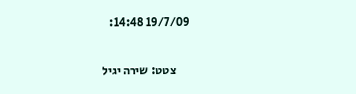19/7/09 14:48:

      צטט: שירה יגיל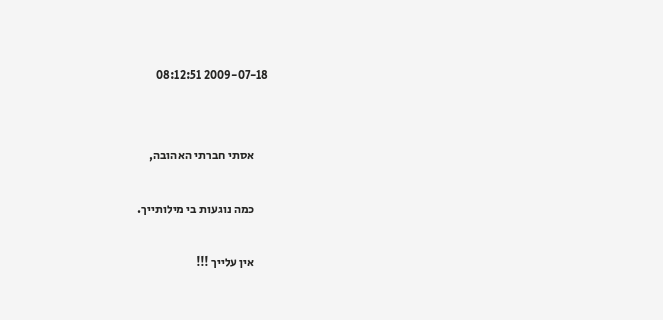2009-07-18 08:12:51


      אסתי חברתי האהובה,

      כמה נוגעות בי מילותייך.

      אין עלייך !!!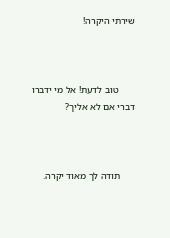שירתי היקרה!



       טוב לדעת! אל מי ידברו דברי אם לא אליך?



      תודה לך מאוד יקרה.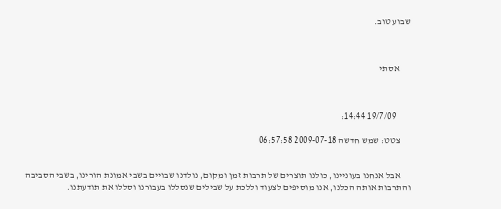שבוע טוב.



      אסתי



        19/7/09 14:44:

      צטט: שמש חדשה 2009-07-18 06:57:58


      אבל אנחנו בעוניינו, כולנו תוצרים של תרבות זמן ומקום, נולדנו שבויים בשבי אמונת הורינו, בשבי הסביבה והתרבות אותה הכלנו, אנו מוסיפים לצעוד וללכת על שבילים שנסללו בעבורנו וסללו את תודעתנו.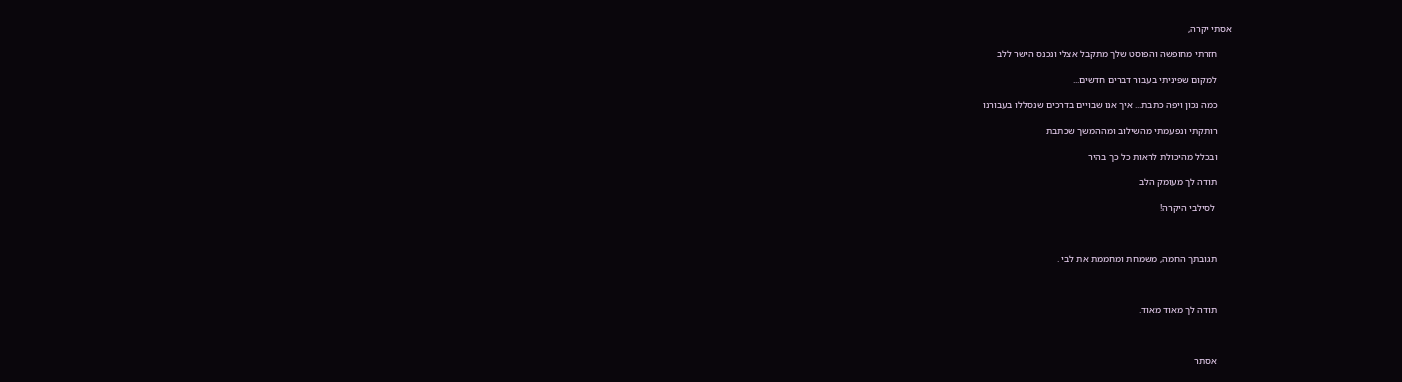אסתי יקרה,

      חזרתי מחופשה והפוסט שלך מתקבל אצלי ונכנס הישר ללב

      למקום שפיניתי בעבור דברים חדשים...

      כמה נכון ויפה כתבת... איך אנו שבויים בדרכים שנסללו בעבורנו

      רותקתי ונפעמתי מהשילוב ומההמשך שכתבת

      ובכלל מהיכולת לראות כל כך בהיר

      תודה לך מעומק הלב

       לסילבי היקרה!



      תגובתך החמה, משמחת ומחממת את לבי .



      תודה לך מאוד מאוד.



      אסתר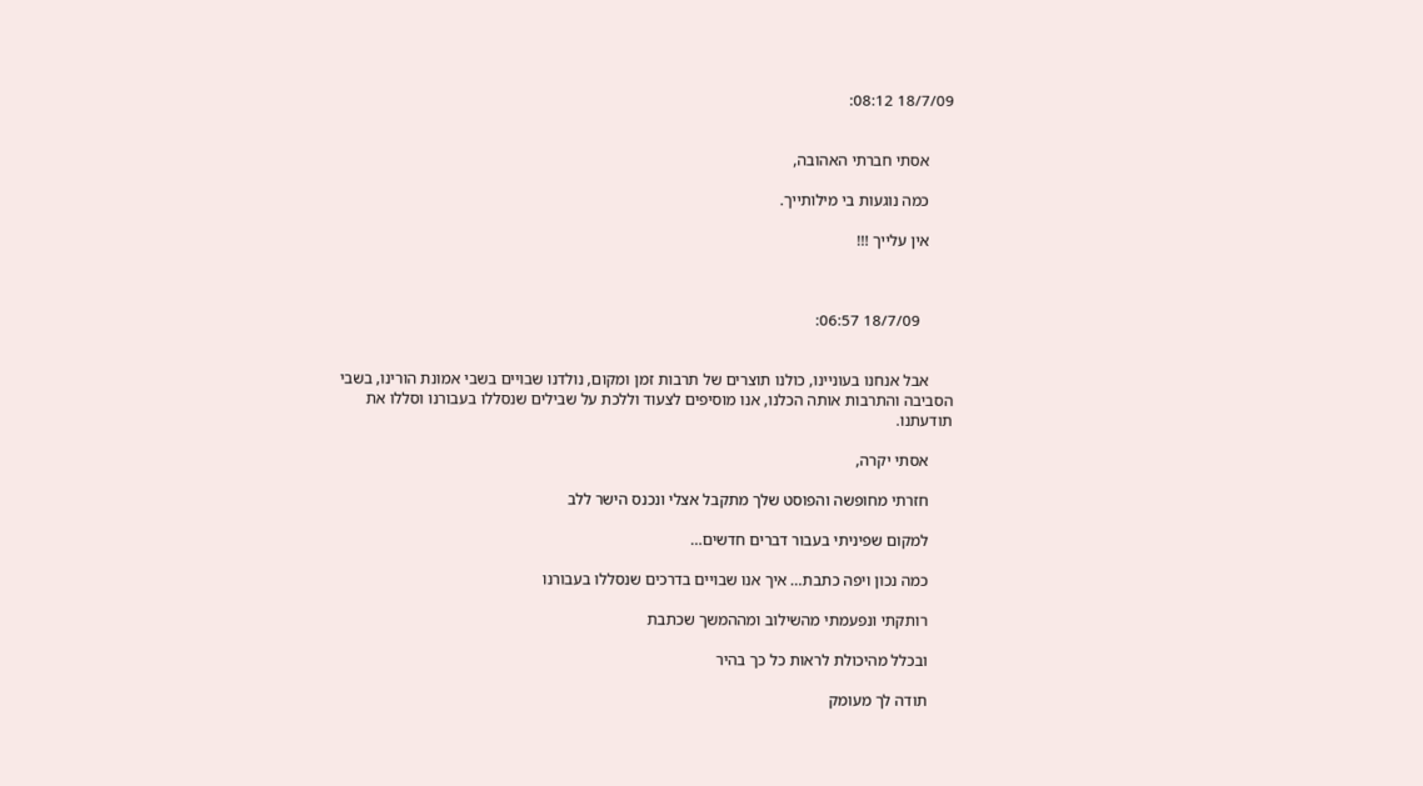18/7/09 08:12:


      אסתי חברתי האהובה,

      כמה נוגעות בי מילותייך.

      אין עלייך !!!



        18/7/09 06:57:


      אבל אנחנו בעוניינו, כולנו תוצרים של תרבות זמן ומקום, נולדנו שבויים בשבי אמונת הורינו, בשבי הסביבה והתרבות אותה הכלנו, אנו מוסיפים לצעוד וללכת על שבילים שנסללו בעבורנו וסללו את תודעתנו.

      אסתי יקרה,

      חזרתי מחופשה והפוסט שלך מתקבל אצלי ונכנס הישר ללב

      למקום שפיניתי בעבור דברים חדשים...

      כמה נכון ויפה כתבת... איך אנו שבויים בדרכים שנסללו בעבורנו

      רותקתי ונפעמתי מהשילוב ומההמשך שכתבת

      ובכלל מהיכולת לראות כל כך בהיר

      תודה לך מעומק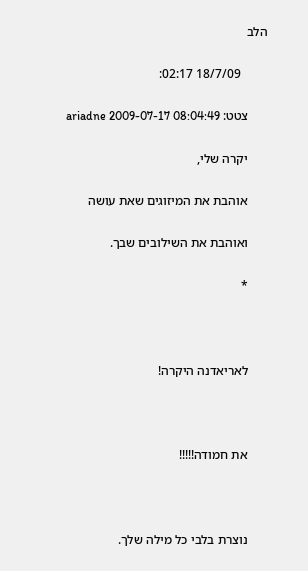הלב

        18/7/09 02:17:

      צטט: ariadne 2009-07-17 08:04:49

      יקרה שלי,

      אוהבת את המיזוגים שאת עושה

      ואוהבת את השילובים שבך.

      *



      לאריאדנה היקרה!



      את חמודה!!!!!



      נוצרת בלבי כל מילה שלך.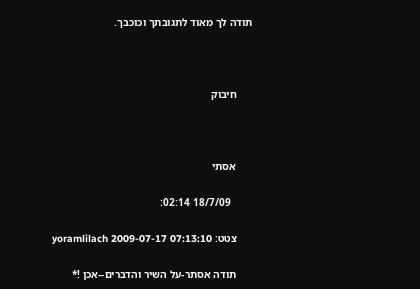תודה לך מאוד לתגובתך וכוכבך.



      חיבוק



      אסתי

        18/7/09 02:14:

      צטט: yoramlilach 2009-07-17 07:13:10

      תודה אסתר-על השיר והדברים--אכן !*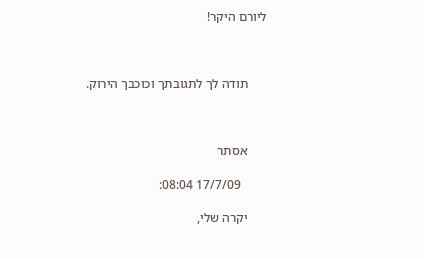ליורם היקר!



      תודה לך לתגובתך וכוכבך הירוק.



      אסתר

        17/7/09 08:04:

      יקרה שלי,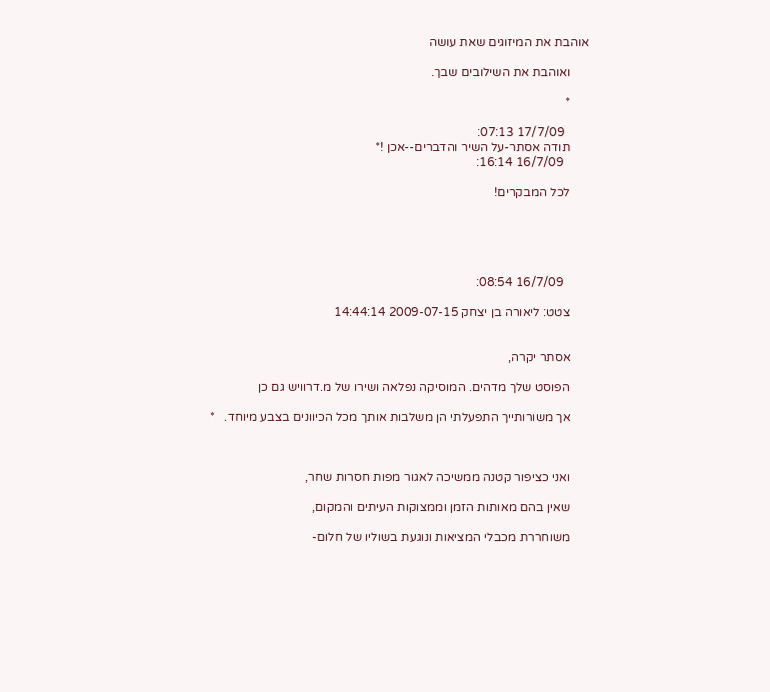אוהבת את המיזוגים שאת עושה

      ואוהבת את השילובים שבך.

      *

        17/7/09 07:13:
      תודה אסתר-על השיר והדברים--אכן !*
        16/7/09 16:14:

      לכל המבקרים!





        16/7/09 08:54:

      צטט: ליאורה בן יצחק 2009-07-15 14:44:14


      אסתר יקרה,

      הפוסט שלך מדהים. המוסיקה נפלאה ושירו של מ.דרוויש גם כן

      אך משורותייך התפעלתי הן משלבות אותך מכל הכיוונים בצבע מיוחד.   *



      ואני כציפור קטנה ממשיכה לאגור מפות חסרות שחר,

      שאין בהם מאותות הזמן וממצוקות העיתים והמקום,

      משוחררת מכבלי המציאות ונוגעת בשוליו של חלום-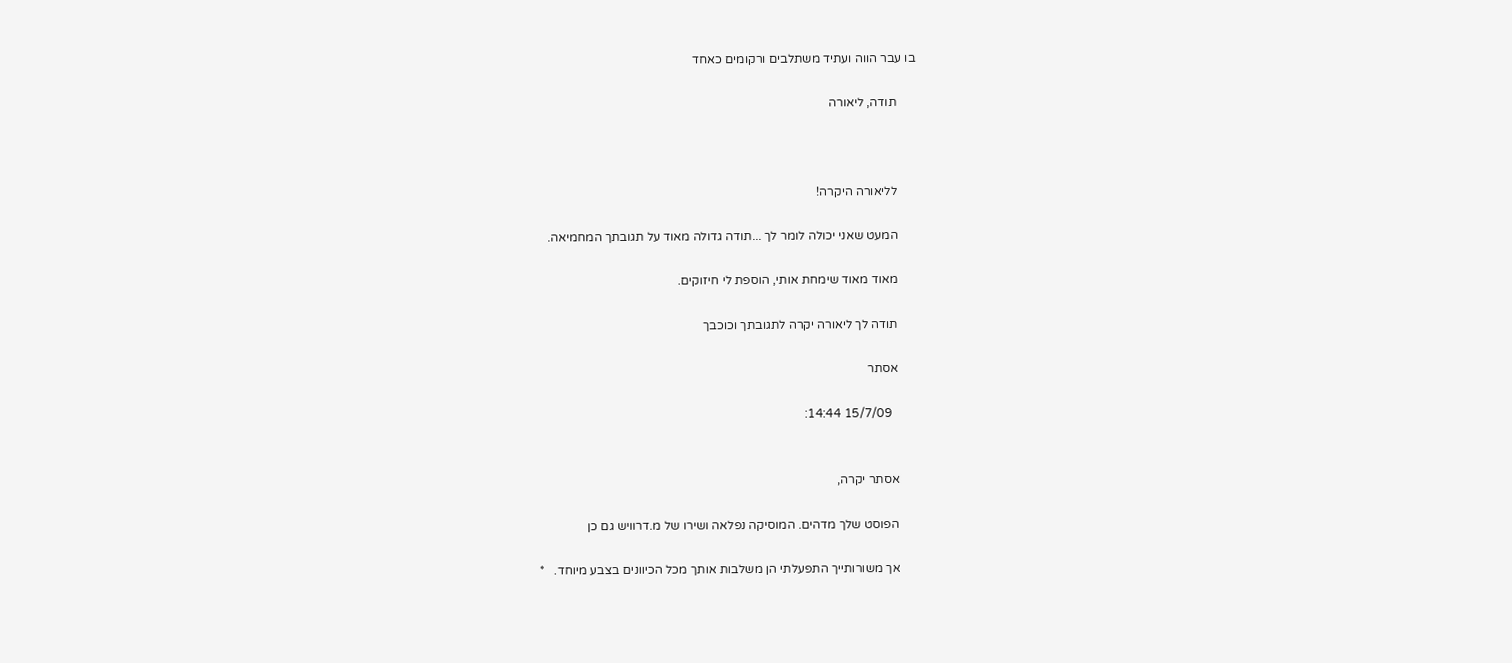בו עבר הווה ועתיד משתלבים ורקומים כאחד

      תודה, ליאורה



      לליאורה היקרה!

      המעט שאני יכולה לומר לך ...תודה גדולה מאוד על תגובתך המחמיאה.

      מאוד מאוד שימחת אותי, הוספת לי חיזוקים.

      תודה לך ליאורה יקרה לתגובתך וכוכבך

      אסתר

        15/7/09 14:44:


      אסתר יקרה,

      הפוסט שלך מדהים. המוסיקה נפלאה ושירו של מ.דרוויש גם כן

      אך משורותייך התפעלתי הן משלבות אותך מכל הכיוונים בצבע מיוחד.   *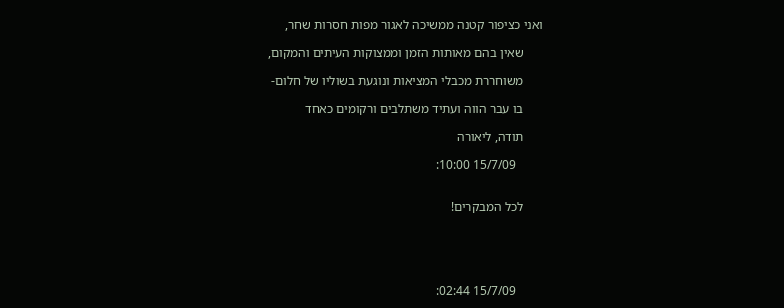ואני כציפור קטנה ממשיכה לאגור מפות חסרות שחר,

      שאין בהם מאותות הזמן וממצוקות העיתים והמקום,

      משוחררת מכבלי המציאות ונוגעת בשוליו של חלום-

      בו עבר הווה ועתיד משתלבים ורקומים כאחד

      תודה, ליאורה

        15/7/09 10:00:


      לכל המבקרים!





        15/7/09 02:44: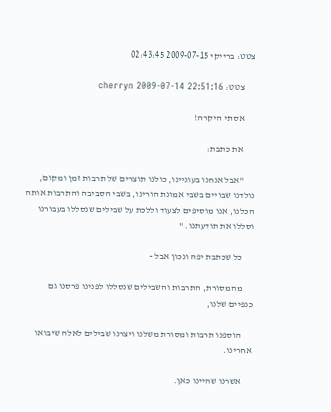צטט: ברייקי 2009-07-15 02:43:45

      צטט: cherryn 2009-07-14 22:51:16

      אסתי היקרה!

      את כתבת:

      "אבל אנחנו בעוניינו, כולנו תוצרים של תרבות זמן ומקום, נולדנו שבויים בשבי אמונת הורינו, בשבי הסביבה והתרבות אותה הכלנו, אנו מוסיפים לצעוד וללכת על שבילים שנסללו בעבורנו וסללו את תודעתנו. "

      כל שכתבת יפה ונכון אבל -

      מהמסורת, התרבות והשבילים שנסללו לפנינו פרסנו גם כנפיים שלנו,

      הוספנו תרבות ומסורת משלנו ויצרנו שבילים לאלה שיבואו אחרינו.

      אשרנו שהיינו כאן.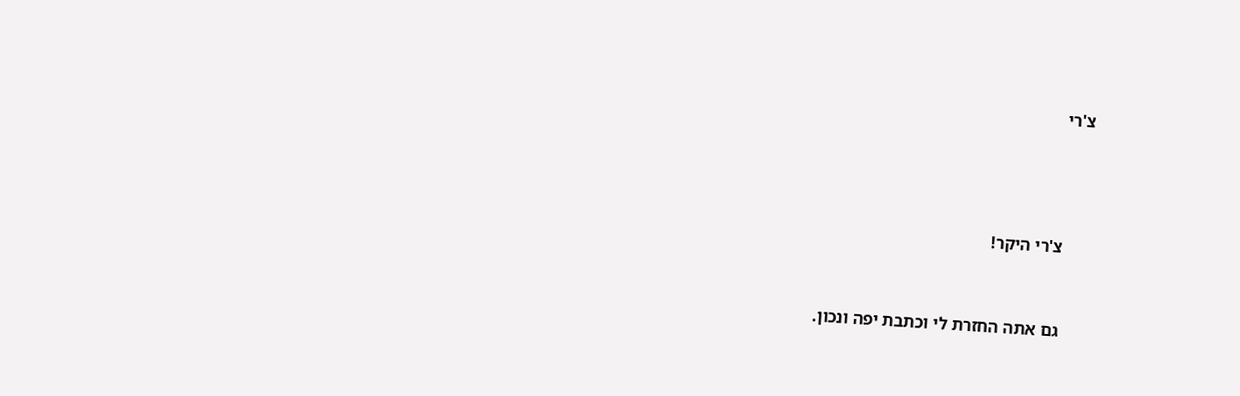צ'רי





      צ'רי היקר!



      גם אתה החזרת לי וכתבת יפה ונכון.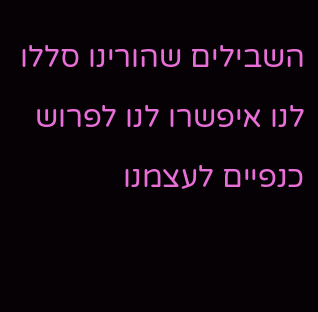השבילים שהורינו סללו לנו איפשרו לנו לפרוש כנפיים לעצמנו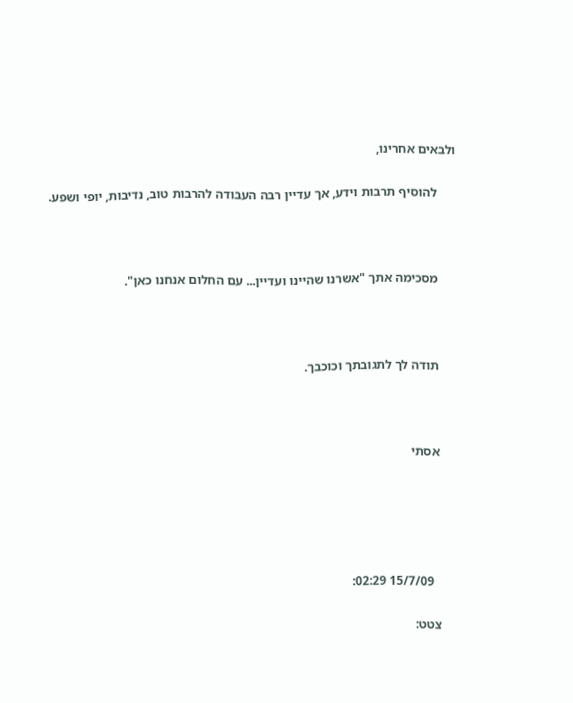ולבאים אחרינו,

      להוסיף תרבות וידע, אך עדיין רבה העבודה להרבות טוב, נדיבות, יופי ושפע.



      מסכימה אתך "אשרנו שהיינו ועדיין... עם החלום אנחנו כאן".



      תודה לך לתגובתך וכוכבך.



      אסתי





        15/7/09 02:29:

      צטט: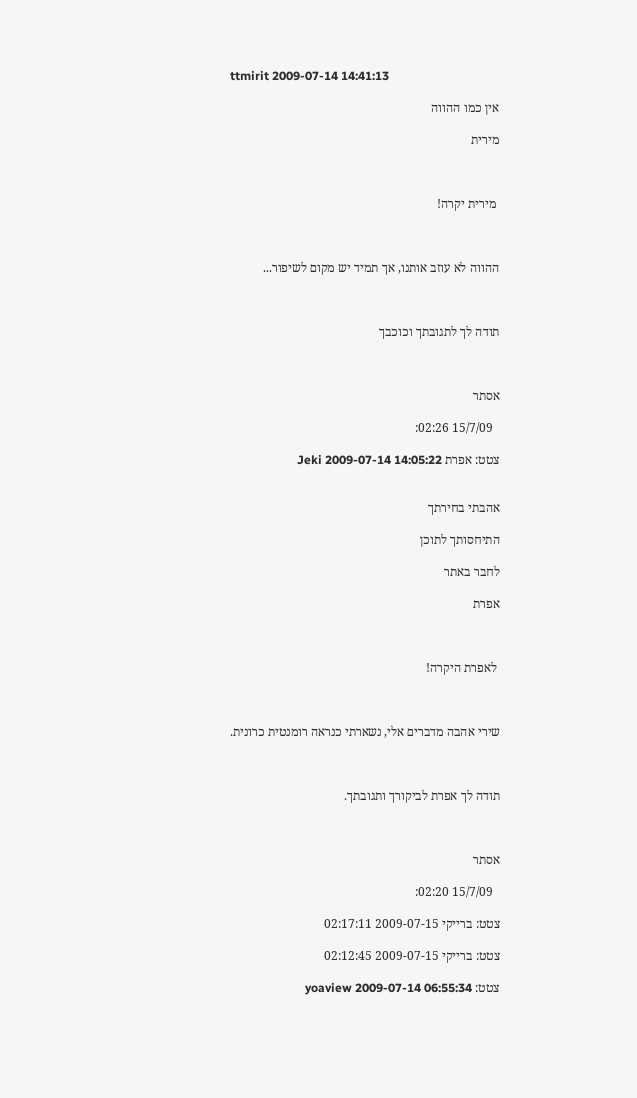ttmirit 2009-07-14 14:41:13

      אין כמו ההווה

      מירית



       מירית יקרה!



      ההווה לא עוזב אותנו, אך תמיד יש מקום לשיפור...



      תודה לך לתגובתך וכוכבך



      אסתר

        15/7/09 02:26:

      צטט: אפרת Jeki 2009-07-14 14:05:22


      אהבתי בחירתך

      התיחסותך לתוכן

      לחבר באתר

      אפרת



       לאפרת היקרה!



      שירי אהבה מדברים אלי, נשארתי כנראה רומנטית כרונית.



      תודה לך אפרת לביקורך ותגובתך.



      אסתר

        15/7/09 02:20:

      צטט: ברייקי 2009-07-15 02:17:11

      צטט: ברייקי 2009-07-15 02:12:45

      צטט: yoaview 2009-07-14 06:55:34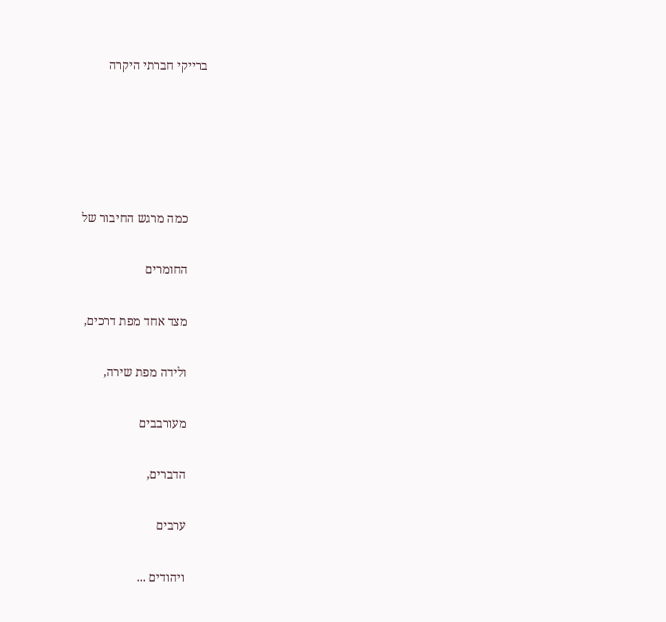ברייקי חברתי היקרה





      כמה מרגש החיבור של

      החומרים

      מצד אחד מפת דרכים,

      ולידה מפת שירה,

      מעורבבים

      הדברים,

      ערבים

      ויהודים ...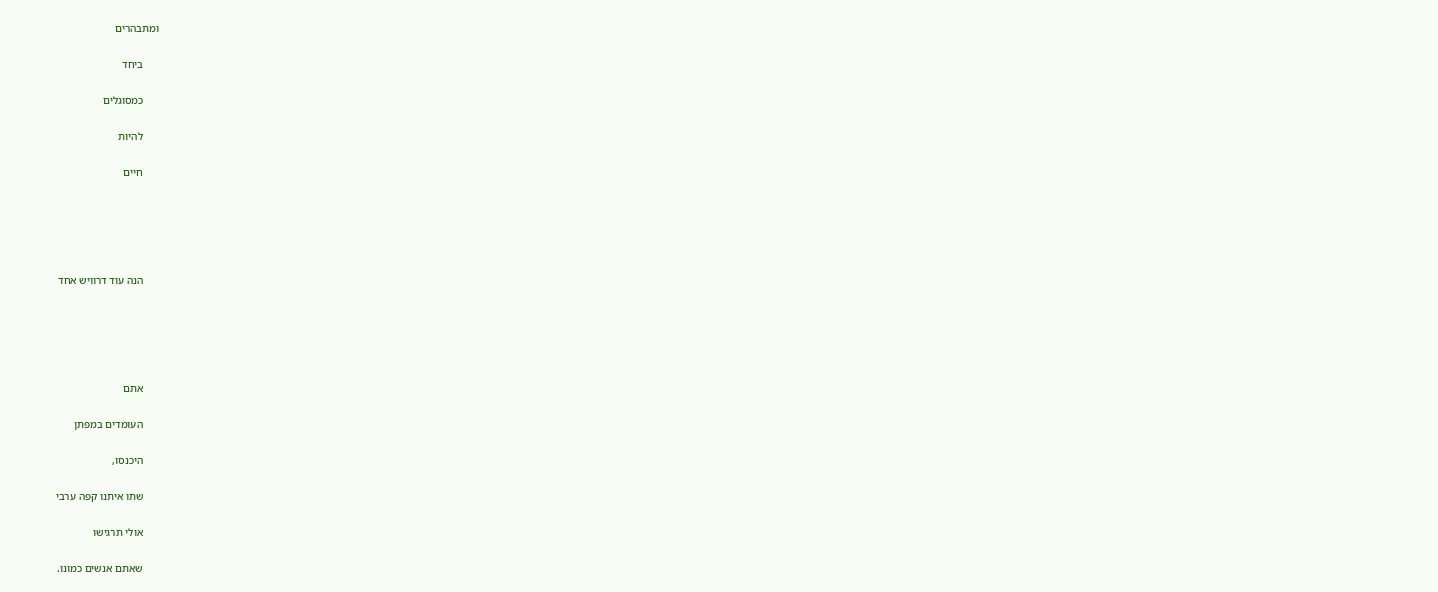ומתבהרים

      ביחד

      כמסוגלים

      להיות

      חיים





      הנה עוד דרוויש אחד





      אתם

      העומדים במפתן

      היכנסו,

      שתו איתנו קפה ערבי

      אולי תרגישו

      שאתם אנשים כמונו.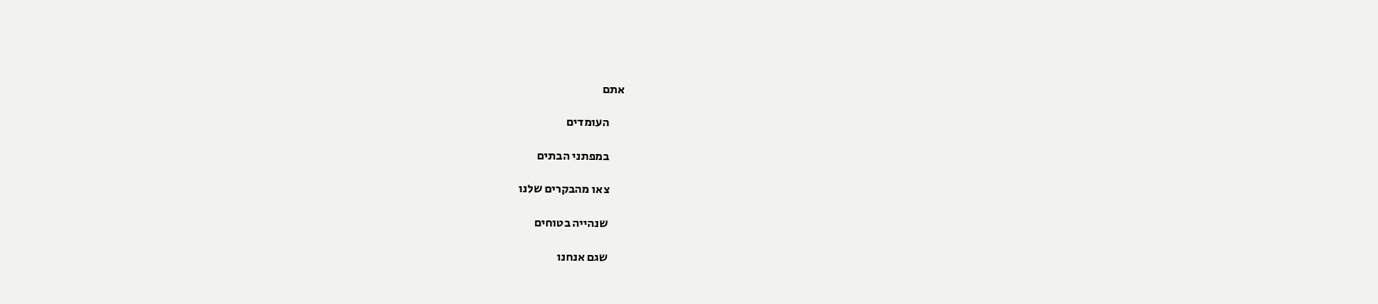אתם

      העומדים

      במפתני הבתים

      צאו מהבקרים שלנו

      שנהייה בטוחים

      שגם אנחנו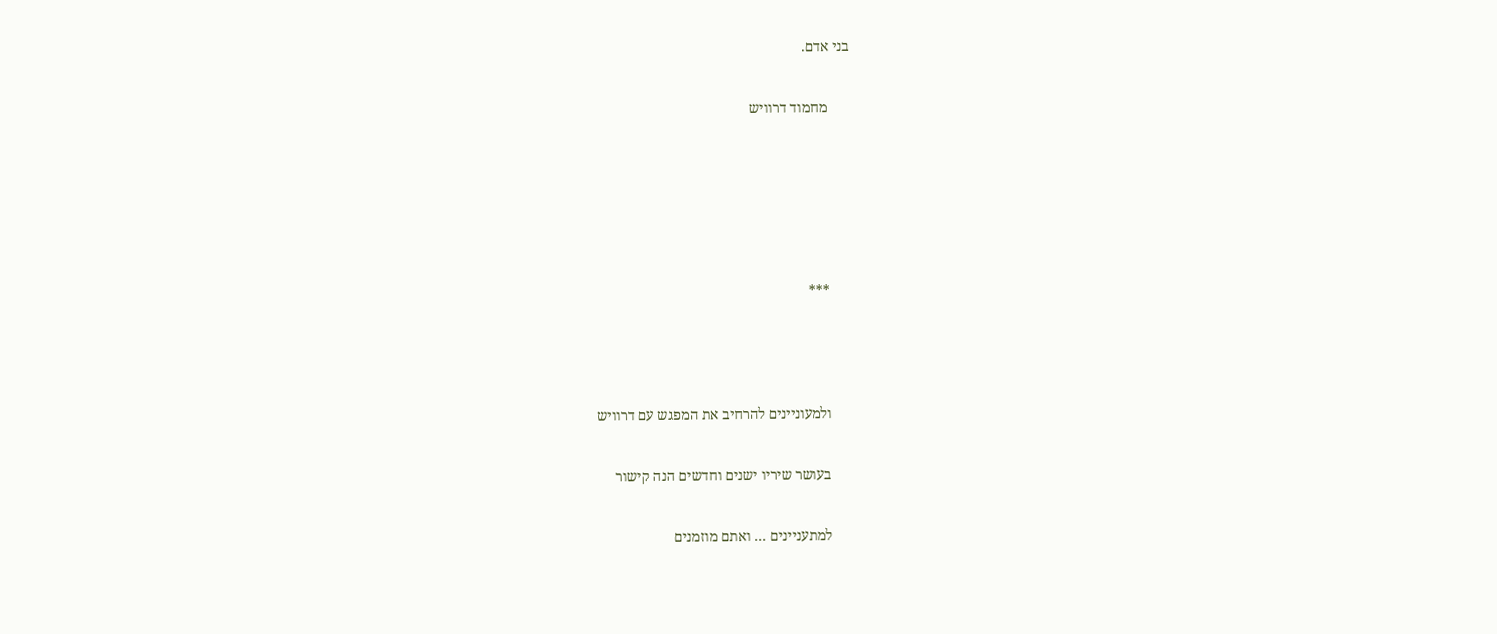בני אדם.

      מחמוד דרוויש





      ***



      ולמעוניינים להרחיב את המפגש עם דרוויש

      בעושר שיריו ישנים וחדשים הנה קישור

      למתעניינים ... ואתם מוזמנים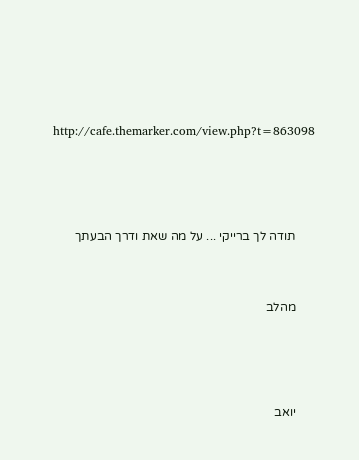http://cafe.themarker.com/view.php?t=863098





      תודה לך ברייקי ... על מה שאת ודרך הבעתך



      מהלב





      יואב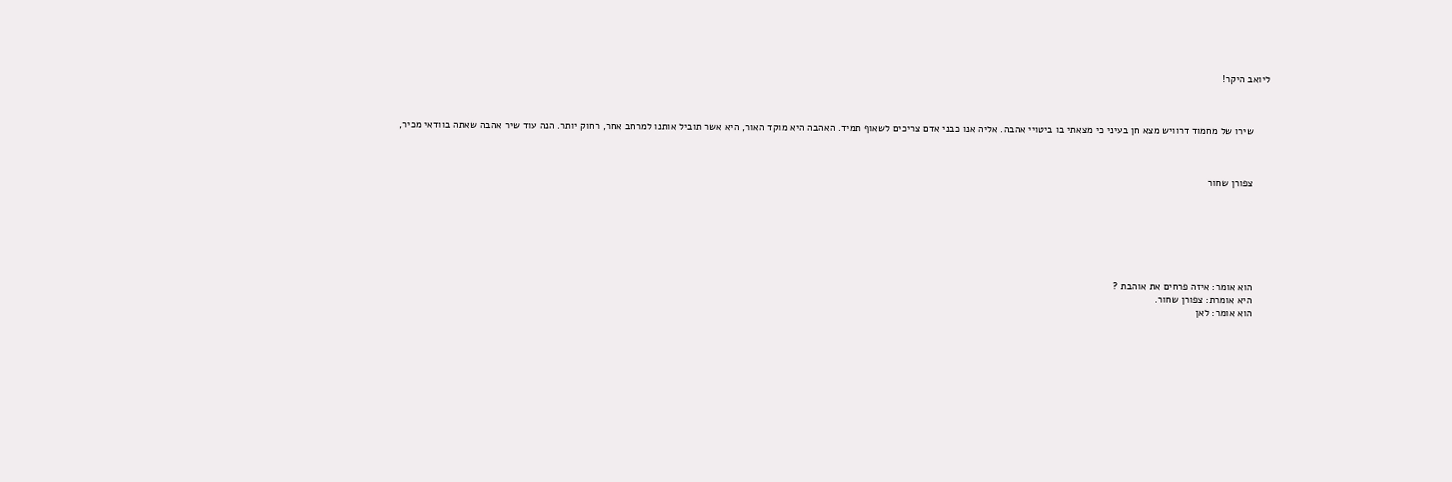ליואב היקר!



      שירו של מחמוד דרוויש מצא חן בעיני כי מצאתי בו ביטויי אהבה. אליה אנו כבני אדם צריכים לשאוף תמיד. האהבה היא מוקד האור, היא אשר תוביל אותנו למרחב אחר, רחוק יותר. הנה עוד שיר אהבה שאתה בוודאי מכיר,



      צפורן שחור







      הוא אומר: איזה פרחים את אוהבת ?
      היא אומרת: צפורן שחור.
      הוא אומר: לאן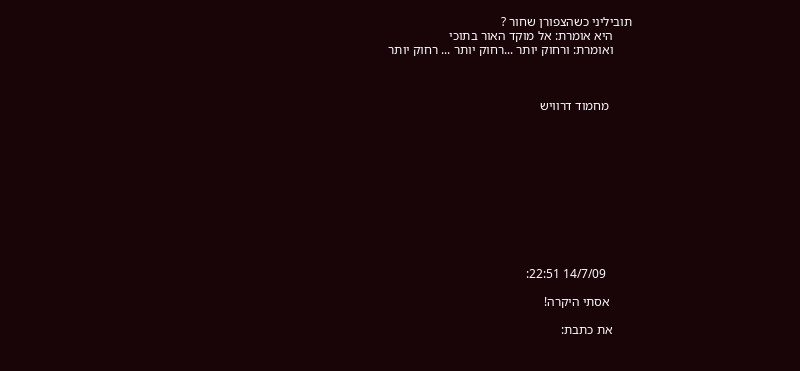תוביליני כשהצפורן שחור ?
      היא אומרת: אל מוקד האור בתוכי
      ואומרת: ורחוק יותר ...רחוק יותר ... רחוק יותר



       מחמוד דרוויש











        14/7/09 22:51:

       אסתי היקרה!

      את כתבת: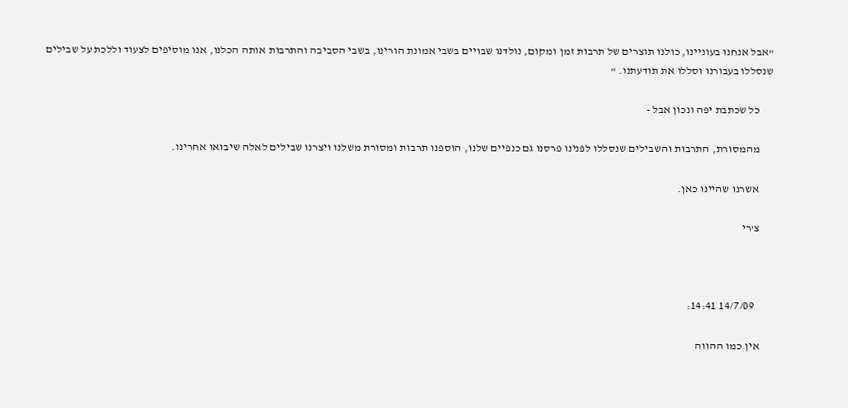"אבל אנחנו בעוניינו, כולנו תוצרים של תרבות זמן ומקום, נולדנו שבויים בשבי אמונת הורינו, בשבי הסביבה והתרבות אותה הכלנו, אנו מוסיפים לצעוד וללכת על שבילים שנסללו בעבורנו וסללו את תודעתנו. "

      כל שכתבת יפה ונכון אבל -

      מהמסורת, התרבות והשבילים שנסללו לפנינו פרסנו גם כנפיים שלנו, הוספנו תרבות ומסורת משלנו ויצרנו שבילים לאלה שיבואו אחרינו.

      אשרנו שהיינו כאן.

      צ'רי



        14/7/09 14:41:

      אין כמו ההווה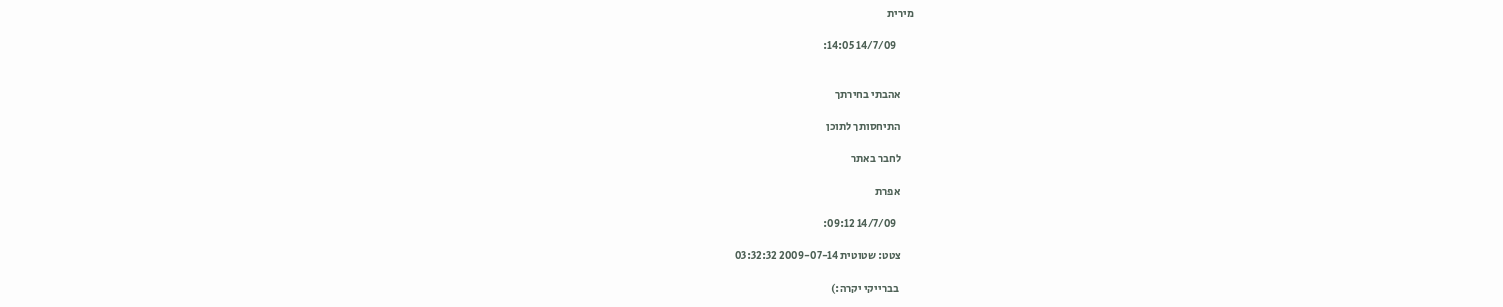מירית

        14/7/09 14:05:


      אהבתי בחירתך

      התיחסותך לתוכן

      לחבר באתר

      אפרת

        14/7/09 09:12:

      צטט: שטוטית 2009-07-14 03:32:32

       בברייקי יקרה:)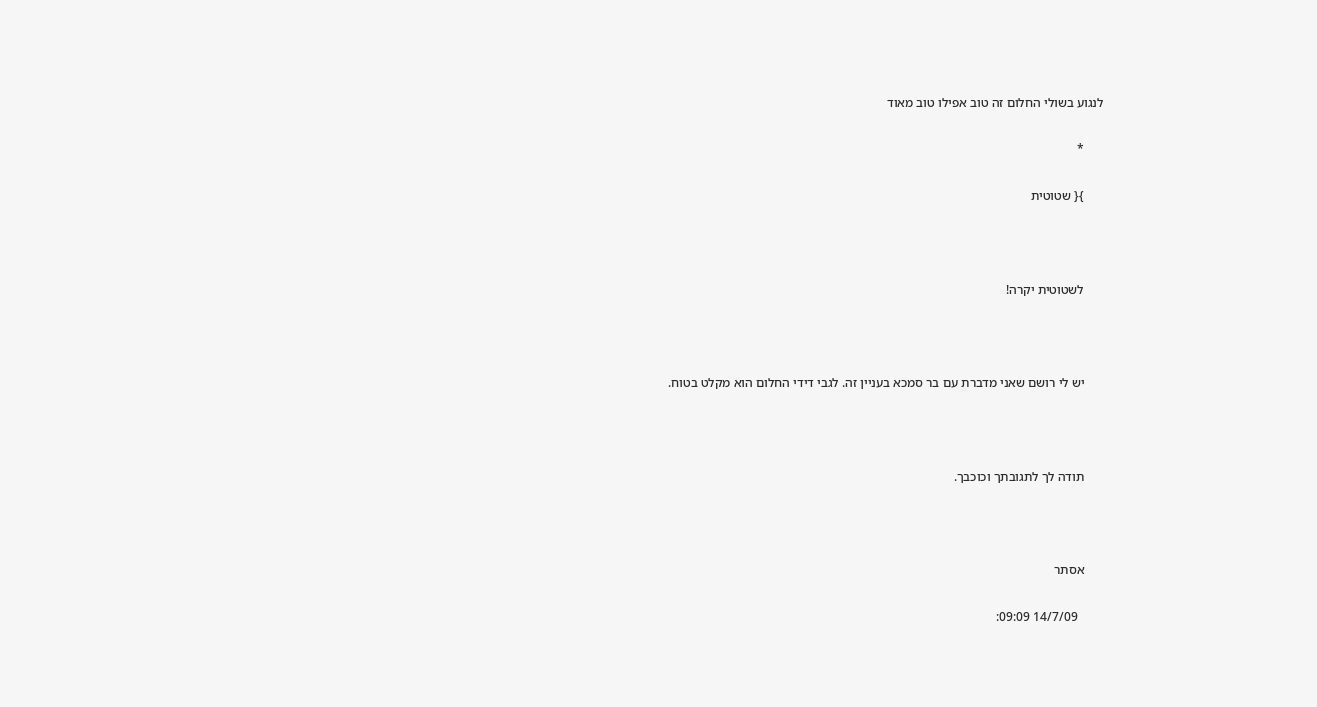לנגוע בשולי החלום זה טוב אפילו טוב מאוד

      *

      }{ שטוטית



      לשטוטית יקרה!



      יש לי רושם שאני מדברת עם בר סמכא בעניין זה. לגבי דידי החלום הוא מקלט בטוח.



      תודה לך לתגובתך וכוכבך.



      אסתר

        14/7/09 09:09: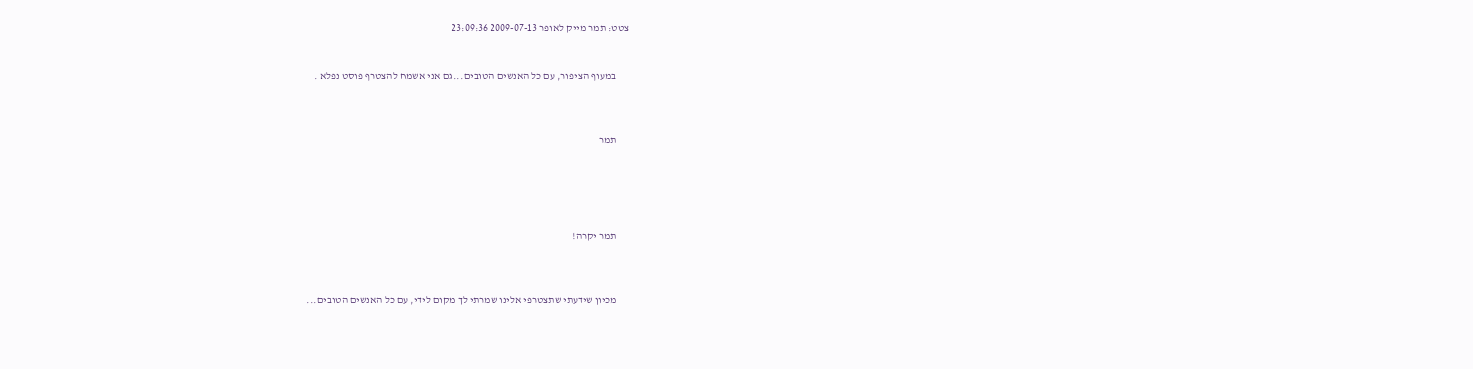צטט: תמר מייק לאופר 2009-07-13 23:09:36


      במעוף הציפור, עם כל האנשים הטובים...גם אני אשמח להצטרף פוסט נפלא .



      תמר





      תמר יקרה!



      מכיון שידעתי שתצטרפי אלינו שמרתי לך מקום לידי, עם כל האנשים הטובים...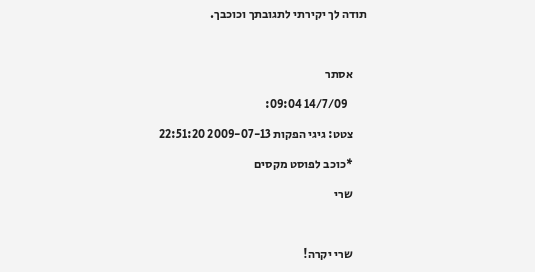תודה לך יקירתי לתגובתך וכוכבך.



      אסתר

        14/7/09 09:04:

      צטט: גיגי הפקות 2009-07-13 22:51:20

      *כוכב לפוסט מקסים

      שרי



      שרי יקרה!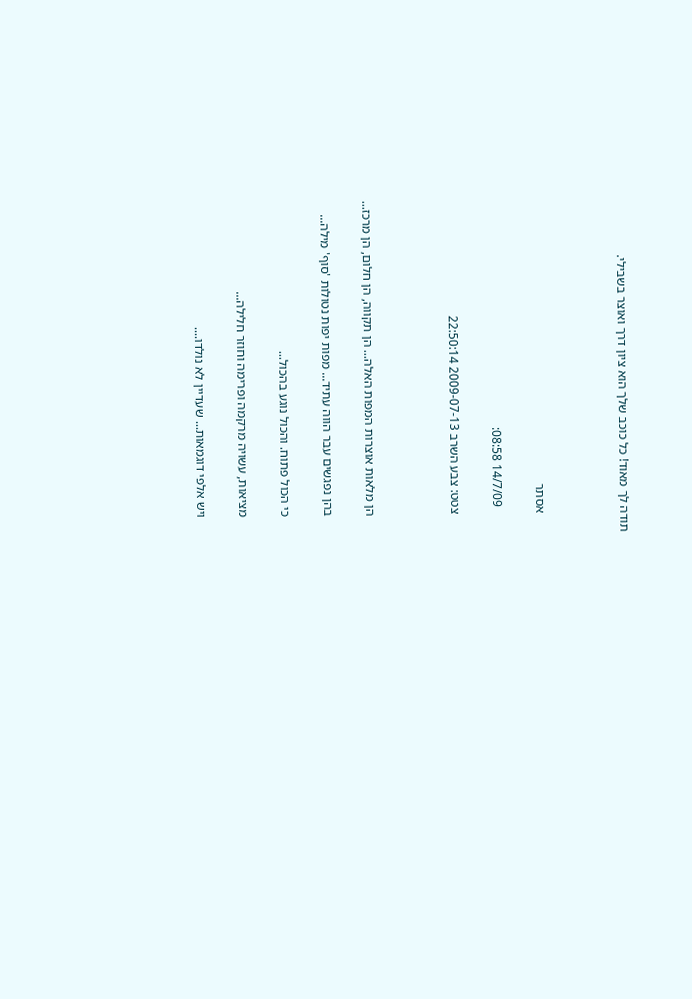תודה לך מאוד! כל כוכב שלך הוא ציון דרך ואוצר בשבילי.



      אסתר

        14/7/09 08:58:

      צטט: צבע השרב 2009-07-13 22:50:14



      הן מלאות אוצרות המפות האלה... הן תקווה, הן חלום, הן מרכז...

      בהן נפגשים עבר הווה עתיד... מפות יפות נטולות 'סוף' מילה...

      כי הכול פתוח. והכול נוגע בהכול...

      מציאות, עשויה מרקמה ופרימה וחוזר חלילה...

      ויש אלפי דוגמאות... שעדיין לא נולדו....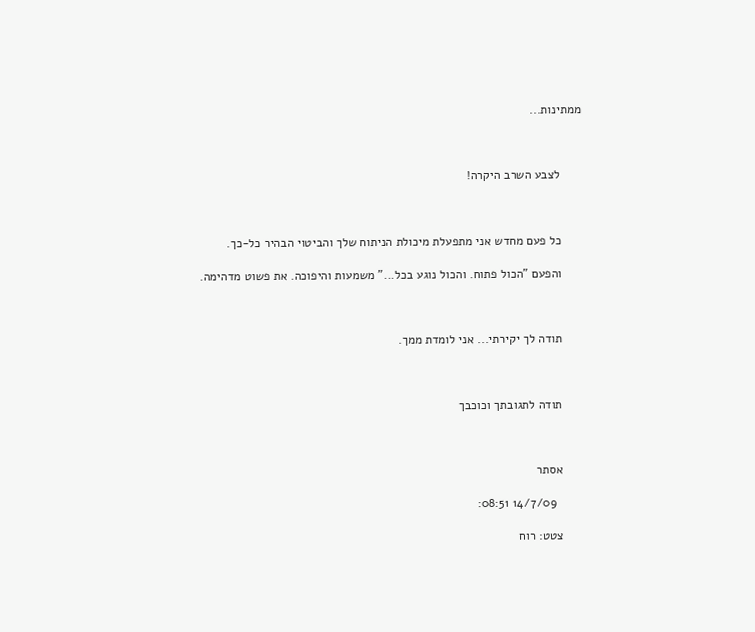ממתינות...



      לצבע השרב היקרה!



      כל פעם מחדש אני מתפעלת מיכולת הניתוח שלך והביטוי הבהיר כל-כך.

      והפעם "הכול פתוח. והכול נוגע בכל..." משמעות והיפוכה. את פשוט מדהימה.



      תודה לך יקירתי... אני לומדת ממך.



      תודה לתגובתך וכוכבך



      אסתר

        14/7/09 08:51:

      צטט: רוח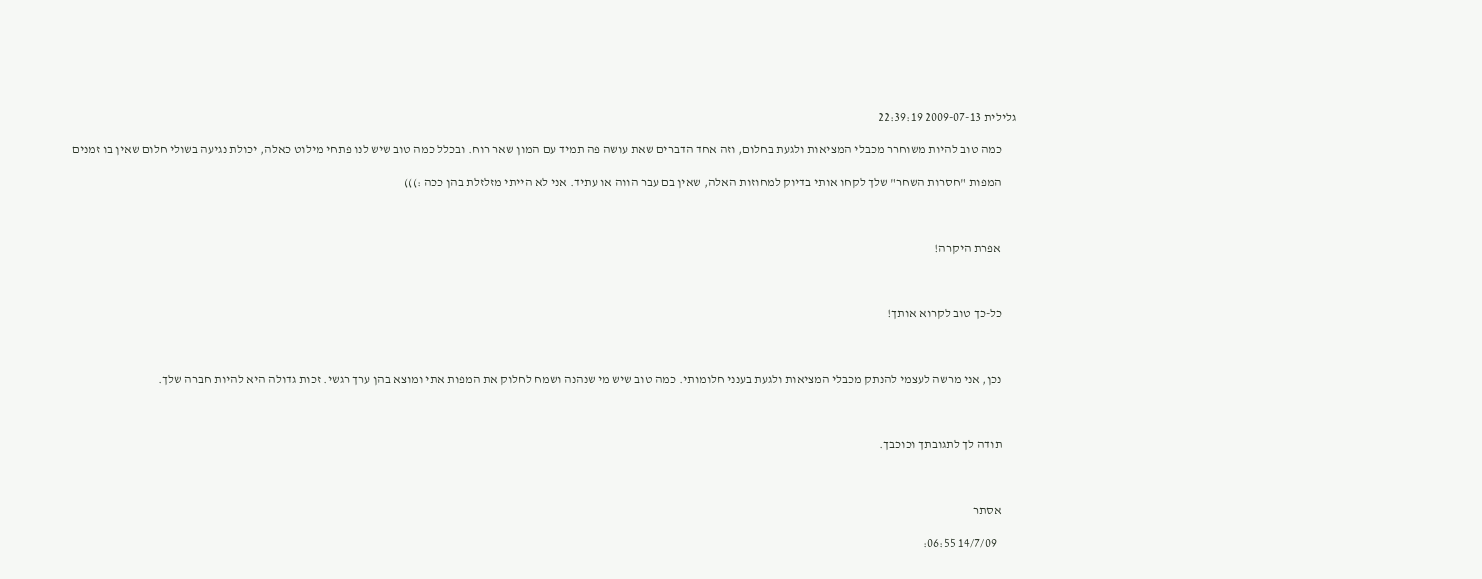גלילית 2009-07-13 22:39:19

      כמה טוב להיות משוחרר מכבלי המציאות ולגעת בחלום, וזה אחד הדברים שאת עושה פה תמיד עם המון שאר רוח. ובכלל כמה טוב שיש לנו פתחי מילוט כאלה, יכולת נגיעה בשולי חלום שאין בו זמנים

      המפות "חסרות השחר" שלך לקחו אותי בדיוק למחוזות האלה, שאין בם עבר הווה או עתיד. אני לא הייתי מזלזלת בהן ככה :)))



      אפרת היקרה!



      כל-כך טוב לקרוא אותך!



      נכן, אני מרשה לעצמי להנתק מכבלי המציאות ולגעת בענני חלומותי. כמה טוב שיש מי שנהנה ושמח לחלוק את המפות אתי ומוצא בהן ערך רגשי. זכות גדולה היא להיות חברה שלך.



      תודה לך לתגובתך וכוכבך.



      אסתר

        14/7/09 06:55: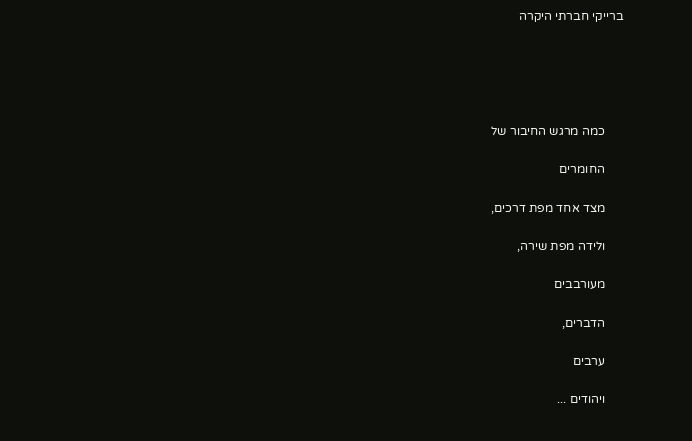ברייקי חברתי היקרה





      כמה מרגש החיבור של

      החומרים

      מצד אחד מפת דרכים,

      ולידה מפת שירה,

      מעורבבים

      הדברים,

      ערבים

      ויהודים ...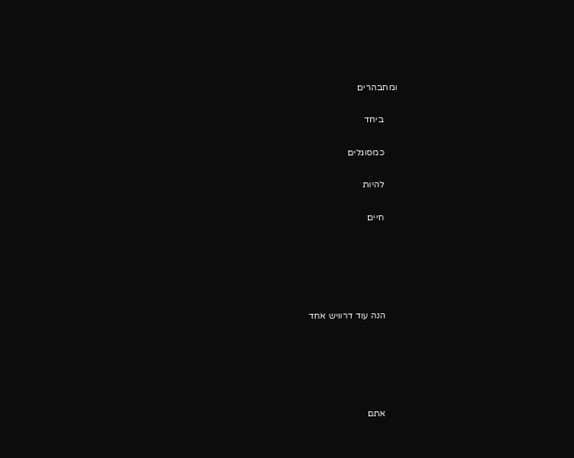ומתבהרים

      ביחד

      כמסוגלים

      להיות

      חיים





      הנה עוד דרוויש אחד





      אתם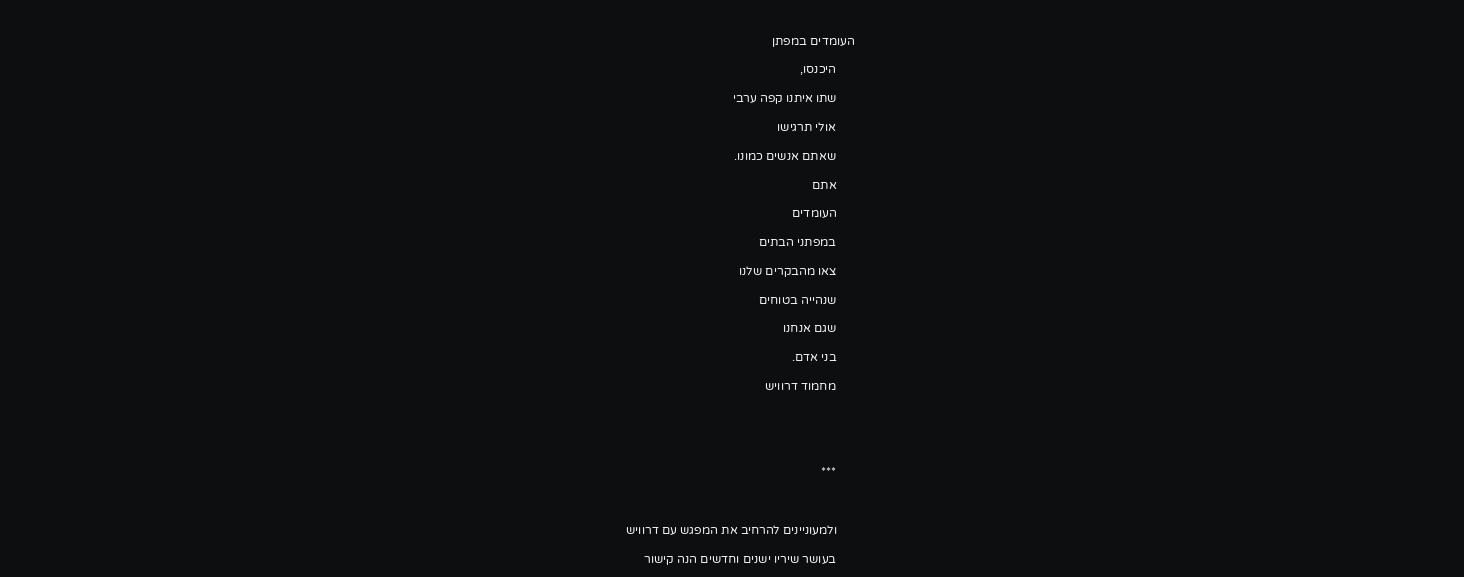העומדים במפתן

      היכנסו,

      שתו איתנו קפה ערבי

      אולי תרגישו

      שאתם אנשים כמונו.

      אתם

      העומדים

      במפתני הבתים

      צאו מהבקרים שלנו

      שנהייה בטוחים

      שגם אנחנו

      בני אדם.

      מחמוד דרוויש





      ***



      ולמעוניינים להרחיב את המפגש עם דרוויש

      בעושר שיריו ישנים וחדשים הנה קישור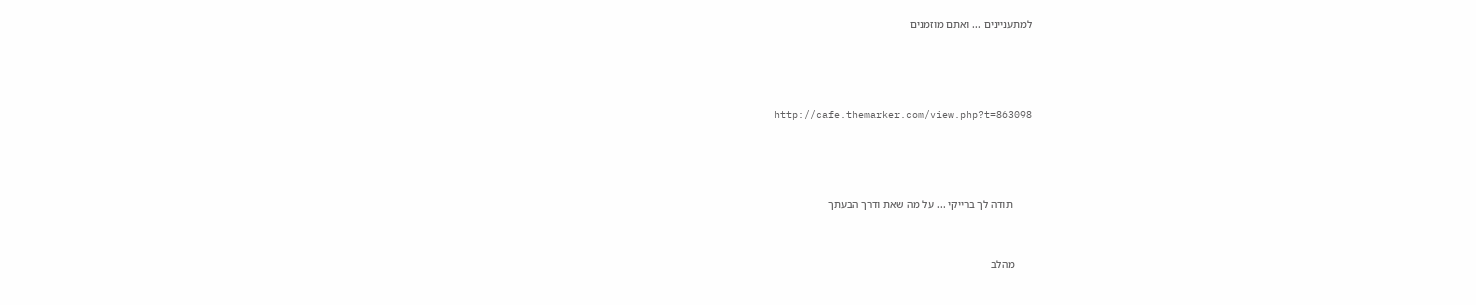למתעניינים ... ואתם מוזמנים





      http://cafe.themarker.com/view.php?t=863098





       תודה לך ברייקי ... על מה שאת ודרך הבעתך



      מהלב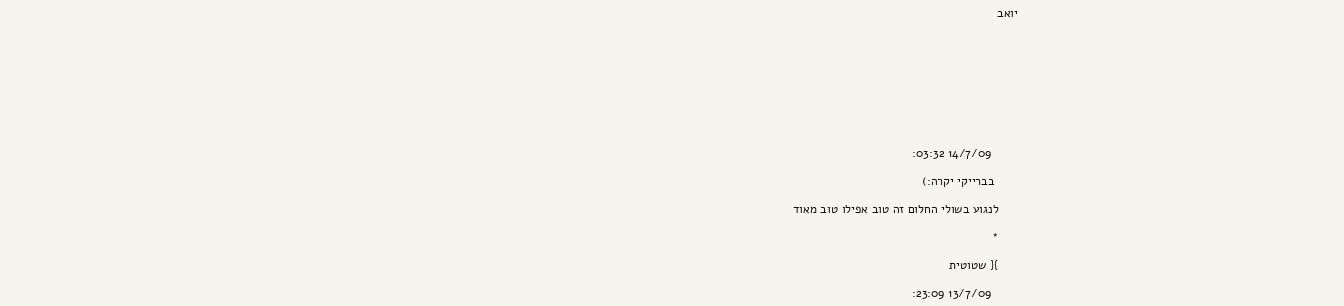יואב









        14/7/09 03:32:

       בברייקי יקרה:)

      לנגוע בשולי החלום זה טוב אפילו טוב מאוד

      *

      }{ שטוטית

        13/7/09 23:09: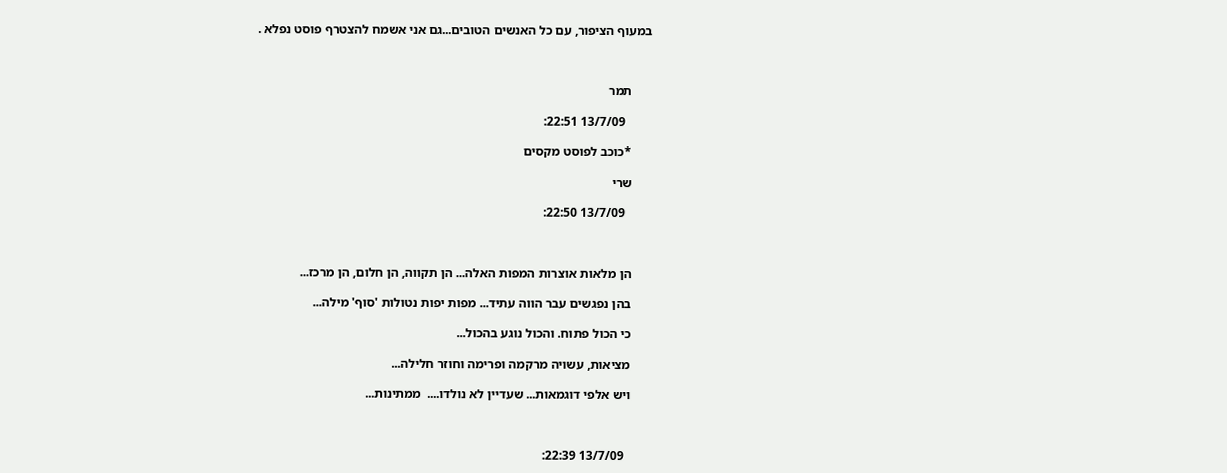במעוף הציפור, עם כל האנשים הטובים...גם אני אשמח להצטרף פוסט נפלא .



      תמר

        13/7/09 22:51:

      *כוכב לפוסט מקסים

      שרי

        13/7/09 22:50:



      הן מלאות אוצרות המפות האלה... הן תקווה, הן חלום, הן מרכז...

      בהן נפגשים עבר הווה עתיד... מפות יפות נטולות 'סוף' מילה...

      כי הכול פתוח. והכול נוגע בהכול...

      מציאות, עשויה מרקמה ופרימה וחוזר חלילה...

      ויש אלפי דוגמאות... שעדיין לא נולדו....  ממתינות...



        13/7/09 22:39: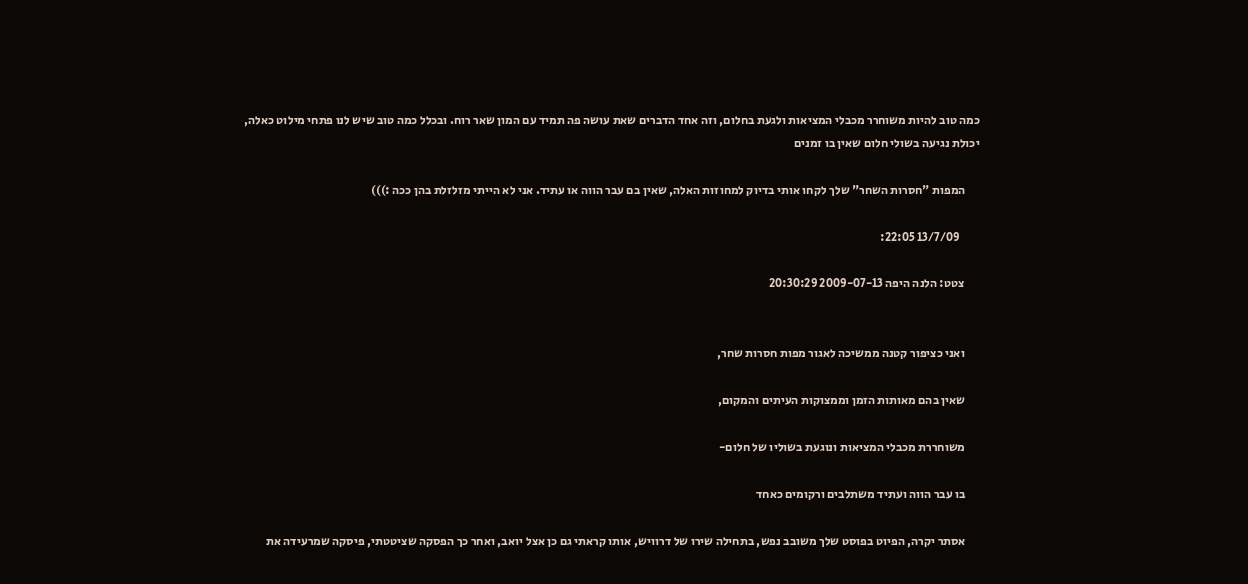כמה טוב להיות משוחרר מכבלי המציאות ולגעת בחלום, וזה אחד הדברים שאת עושה פה תמיד עם המון שאר רוח. ובכלל כמה טוב שיש לנו פתחי מילוט כאלה, יכולת נגיעה בשולי חלום שאין בו זמנים

      המפות "חסרות השחר" שלך לקחו אותי בדיוק למחוזות האלה, שאין בם עבר הווה או עתיד. אני לא הייתי מזלזלת בהן ככה :)))

        13/7/09 22:05:

      צטט: הלנה היפה 2009-07-13 20:30:29


      ואני כציפור קטנה ממשיכה לאגור מפות חסרות שחר,

      שאין בהם מאותות הזמן וממצוקות העיתים והמקום,

      משוחררת מכבלי המציאות ונוגעת בשוליו של חלום-

      בו עבר הווה ועתיד משתלבים ורקומים כאחד

      אסתר יקרה, הפיוט בפוסט שלך משובב נפש, בתחילה שירו של דרוויש, אותו קראתי גם כן אצל יואב, ואחר כך הפסקה שציטטתי, פיסקה שמרעידה את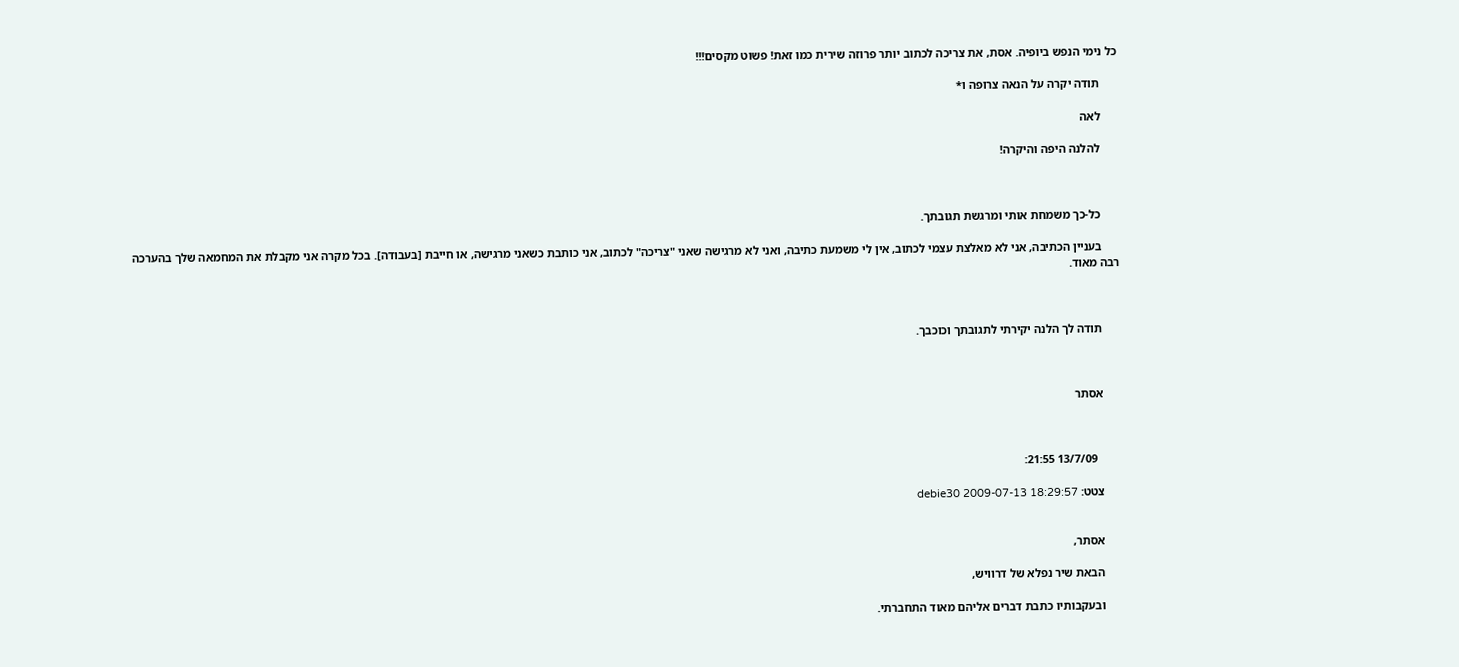כל נימי הנפש ביופיה. אסת, את צריכה לכתוב יותר פרוזה שירית כמו זאת! פשוט מקסים!!!

      תודה יקרה על הנאה צרופה ו*

      לאה

      להלנה היפה והיקרה!



      כל-כך משמחת אותי ומרגשת תגובתך.

      בעניין הכתיבה, אני לא מאלצת עצמי לכתוב, אין לי משמעת כתיבה, ואני לא מרגישה שאני "צריכה" לכתוב, אני כותבת כשאני מרגישה, או חייבת [בעבודה]. בכל מקרה אני מקבלת את המחמאה שלך בהערכה רבה מאוד.



      תודה לך הלנה יקירתי לתגובתך וכוכבך.



      אסתר



        13/7/09 21:55:

      צטט: debie30 2009-07-13 18:29:57


      אסתר,

      הבאת שיר נפלא של דרוויש,

      ובעקבותיו כתבת דברים אליהם מאוד התחברתי.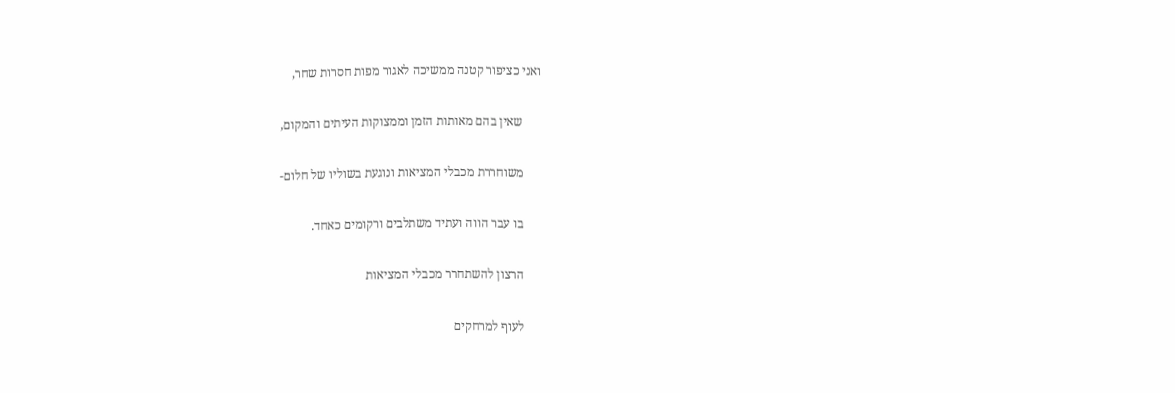ואני כציפור קטנה ממשיכה לאגור מפות חסרות שחר,

      שאין בהם מאותות הזמן וממצוקות העיתים והמקום,

      משוחררת מכבלי המציאות ונוגעת בשוליו של חלום-

      בו עבר הווה ועתיד משתלבים ורקומים כאחד.

      הרצון להשתחרר מכבלי המציאות

      לעוף למרחקים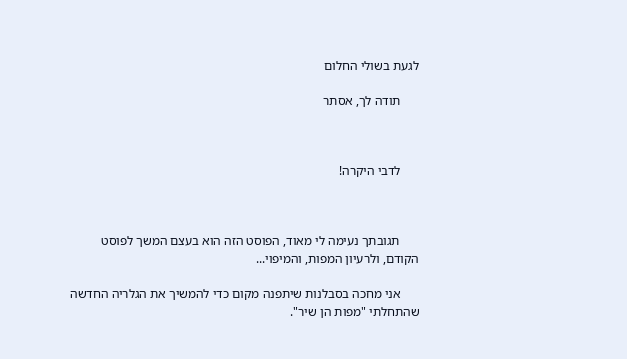לגעת בשולי החלום

      תודה לך, אסתר



      לדבי היקרה!



      תגובתך נעימה לי מאוד, הפוסט הזה הוא בעצם המשך לפוסט הקודם, ולרעיון המפות, והמיפוי...

      אני מחכה בסבלנות שיתפנה מקום כדי להמשיך את הגלריה החדשה שהתחלתי "מפות הן שיר".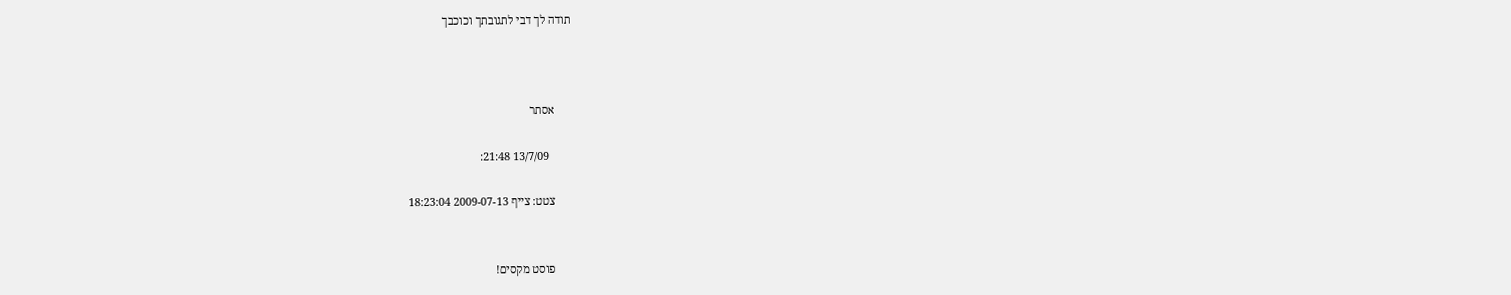תודה לך דבי לתגובתך וכוכבך



      אסתר

        13/7/09 21:48:

      צטט: צייף 2009-07-13 18:23:04


      פוסט מקסים!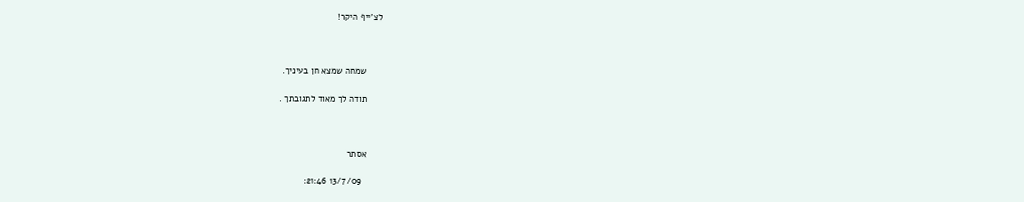לצ'ייף היקר!



      שמחה שמצא חן בעיניך.

      תודה לך מאוד לתגובתך .



      אסתר

        13/7/09 21:46: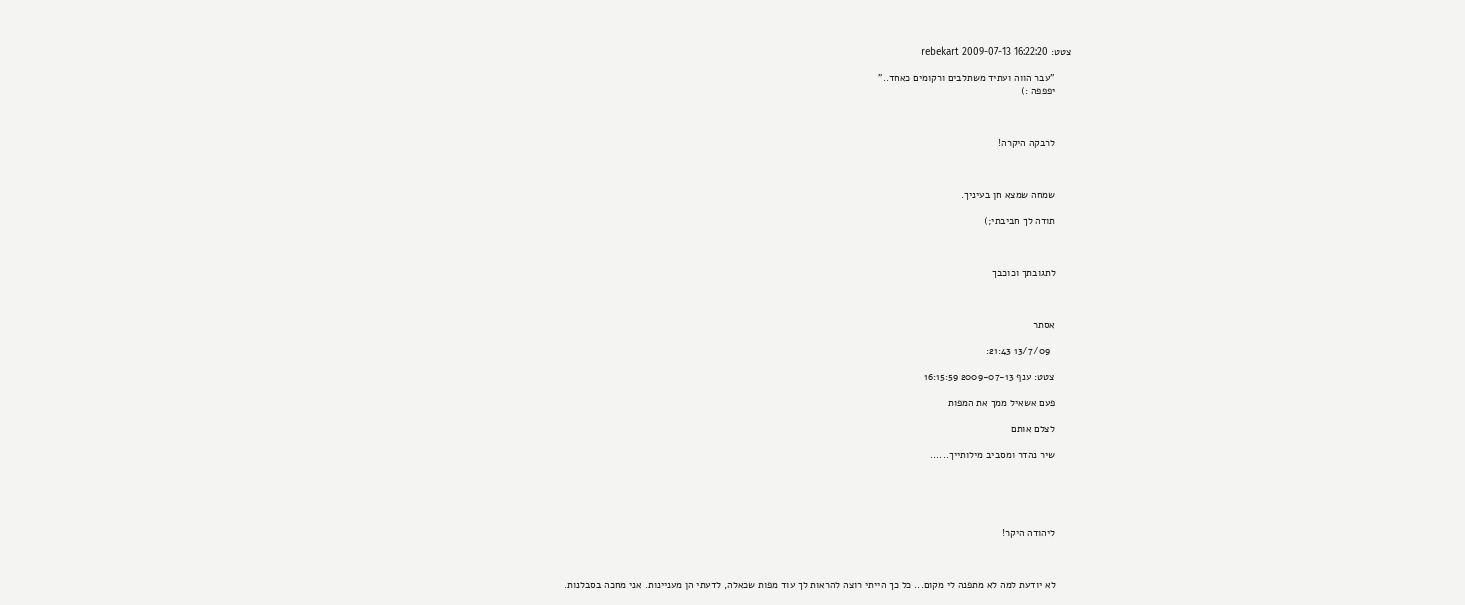צטט: rebekart 2009-07-13 16:22:20

      "עבר הווה ועתיד משתלבים ורקומים כאחד.."
      יפפפה :)



      לרבקה היקרה!



      שמחה שמצא חן בעיניך.

      תודה לך חביבתי;)



      לתגובתך וכוכבך



      אסתר

        13/7/09 21:43:

      צטט: ענף 2009-07-13 16:15:59

      פעם אשאיל ממך את המפות

      לצלם אותם

      שיר נהדר ומסביב מילותייך......





      ליהודה היקר!



      לא יודעת למה לא מתפנה לי מקום... כל כך הייתי רוצה להראות לך עוד מפות שכאלה, לדעתי הן מעניינות. אני מחכה בסבלנות.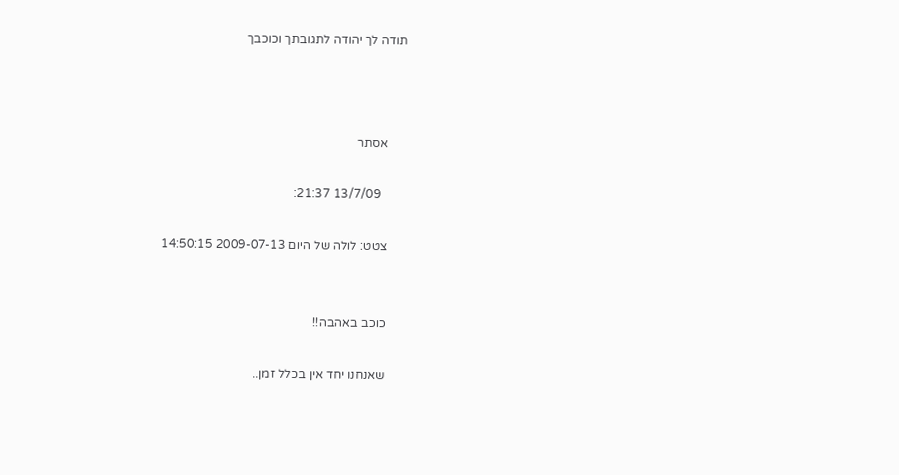תודה לך יהודה לתגובתך וכוכבך



      אסתר

        13/7/09 21:37:

      צטט: לולה של היום 2009-07-13 14:50:15


      כוכב באהבה!!

      שאנחנו יחד אין בכלל זמן..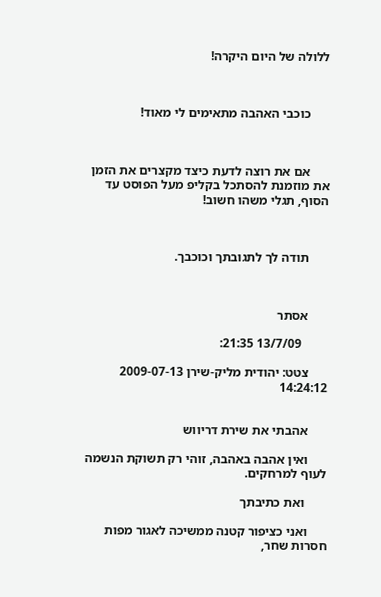ללולה של היום היקרה!



      כוכבי האהבה מתאימים לי מאוד!



      אם את רוצה לדעת כיצד מקצרים את הזמן את מוזמנת להסתכל בקליפ מעל הפוסט עד הסוף, תגלי משהו חשוב!



      תודה לך לתגובתך וכוכבך.



      אסתר

        13/7/09 21:35:

      צטט: יהודית מליק-שירן 2009-07-13 14:24:12


      אהבתי את שירת דריווש

      ואין אהבה באהבה, זוהי רק תשוקת הנשמה לעוף למרחקים.

       ואת כתיבתך

      ואני כציפור קטנה ממשיכה לאגור מפות חסרות שחר,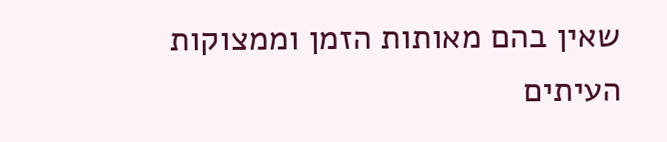שאין בהם מאותות הזמן וממצוקות העיתים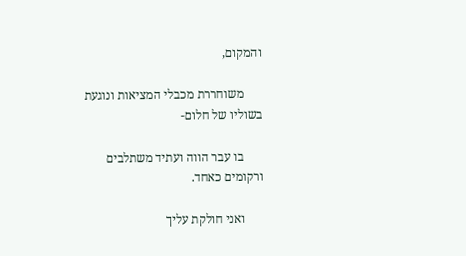והמקום,

      משוחררת מכבלי המציאות ונוגעת בשוליו של חלום-

      בו עבר הווה ועתיד משתלבים ורקומים כאחד.

      ואני חולקת עליך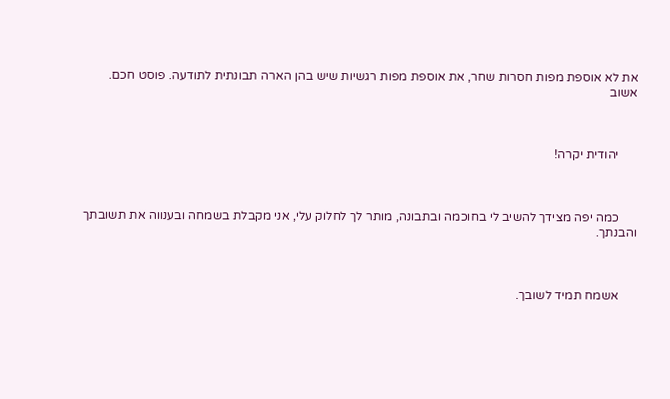את לא אוספת מפות חסרות שחר, את אוספת מפות רגשיות שיש בהן הארה תבונתית לתודעה. פוסט חכם. אשוב



      יהודית יקרה!



      כמה יפה מצידך להשיב לי בחוכמה ובתבונה, מותר לך לחלוק עלי, אני מקבלת בשמחה ובענווה את תשובתך והבנתך.



      אשמח תמיד לשובך.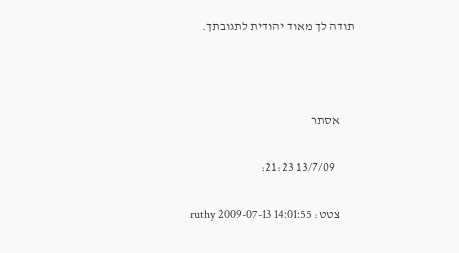תודה לך מאוד יהודית לתגובתך.



      אסתר

        13/7/09 21:23:

      צטט: ruthy 2009-07-13 14:01:55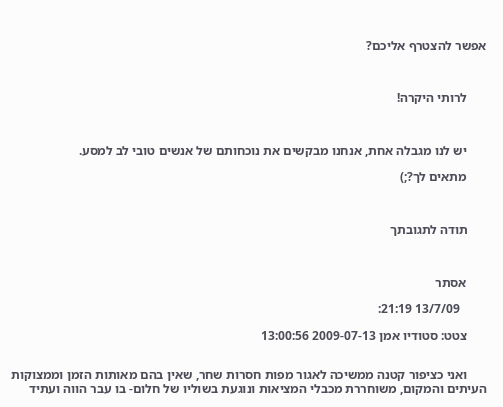אפשר להצטרף אליכם?



      לרותי היקרה!



      יש לנו מגבלה אחת, אנחנו מבקשים את נוכחותם של אנשים טובי לב למסע.

      מתאים לך?;)



      תודה לתגובתך



      אסתר

        13/7/09 21:19:

      צטט: סטודיו אמן 2009-07-13 13:00:56


      ואני כציפור קטנה ממשיכה לאגור מפות חסרות שחר, שאין בהם מאותות הזמן וממצוקות העיתים והמקום, משוחררת מכבלי המציאות ונוגעת בשוליו של חלום- בו עבר הווה ועתיד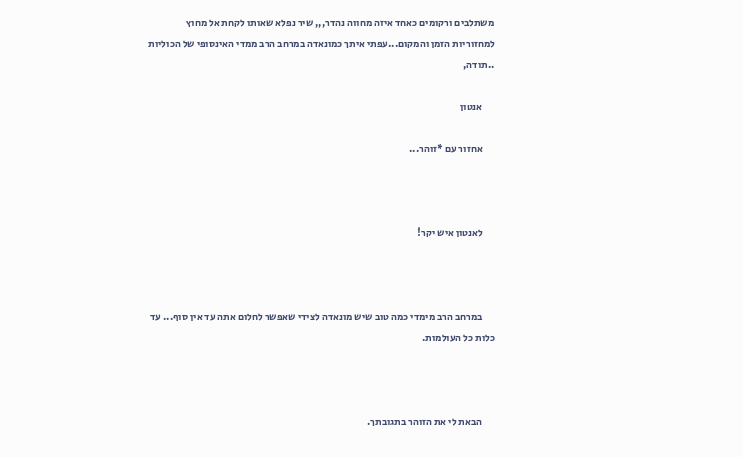משתלבים ורקומים כאחד איזה מחווה נהדר,,, שיר נפלא שאותו לקחת אל מחוץ למחזוריות הזמן והמקום...עפתי איתך כמונאדה במרחב הרב ממדי האינסופי של הכוליות ..תודה,

      אנטון

      אחזור עם *זוהר...



      לאנטון איש יקר!



      במרחב הרב מימדי כמה טוב שיש מונאדה לצידי שאפשר לחלום אתה עד אין סוף... עד כלות כל העולמות.



      הבאת לי את הזוהר בתגובתך.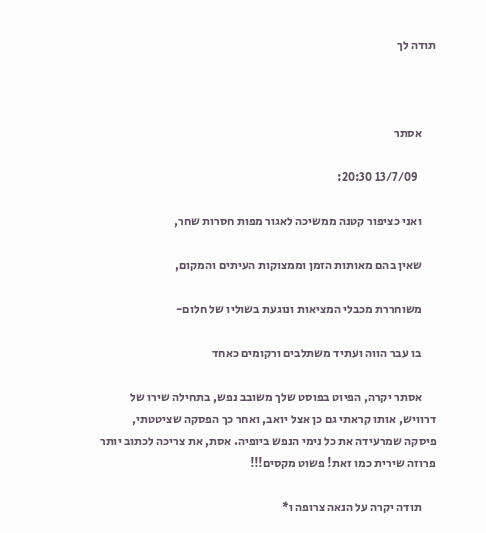תודה לך



      אסתר

        13/7/09 20:30:

      ואני כציפור קטנה ממשיכה לאגור מפות חסרות שחר,

      שאין בהם מאותות הזמן וממצוקות העיתים והמקום,

      משוחררת מכבלי המציאות ונוגעת בשוליו של חלום-

      בו עבר הווה ועתיד משתלבים ורקומים כאחד

      אסתר יקרה, הפיוט בפוסט שלך משובב נפש, בתחילה שירו של דרוויש, אותו קראתי גם כן אצל יואב, ואחר כך הפסקה שציטטתי, פיסקה שמרעידה את כל נימי הנפש ביופיה. אסת, את צריכה לכתוב יותר פרוזה שירית כמו זאת! פשוט מקסים!!!

      תודה יקרה על הנאה צרופה ו*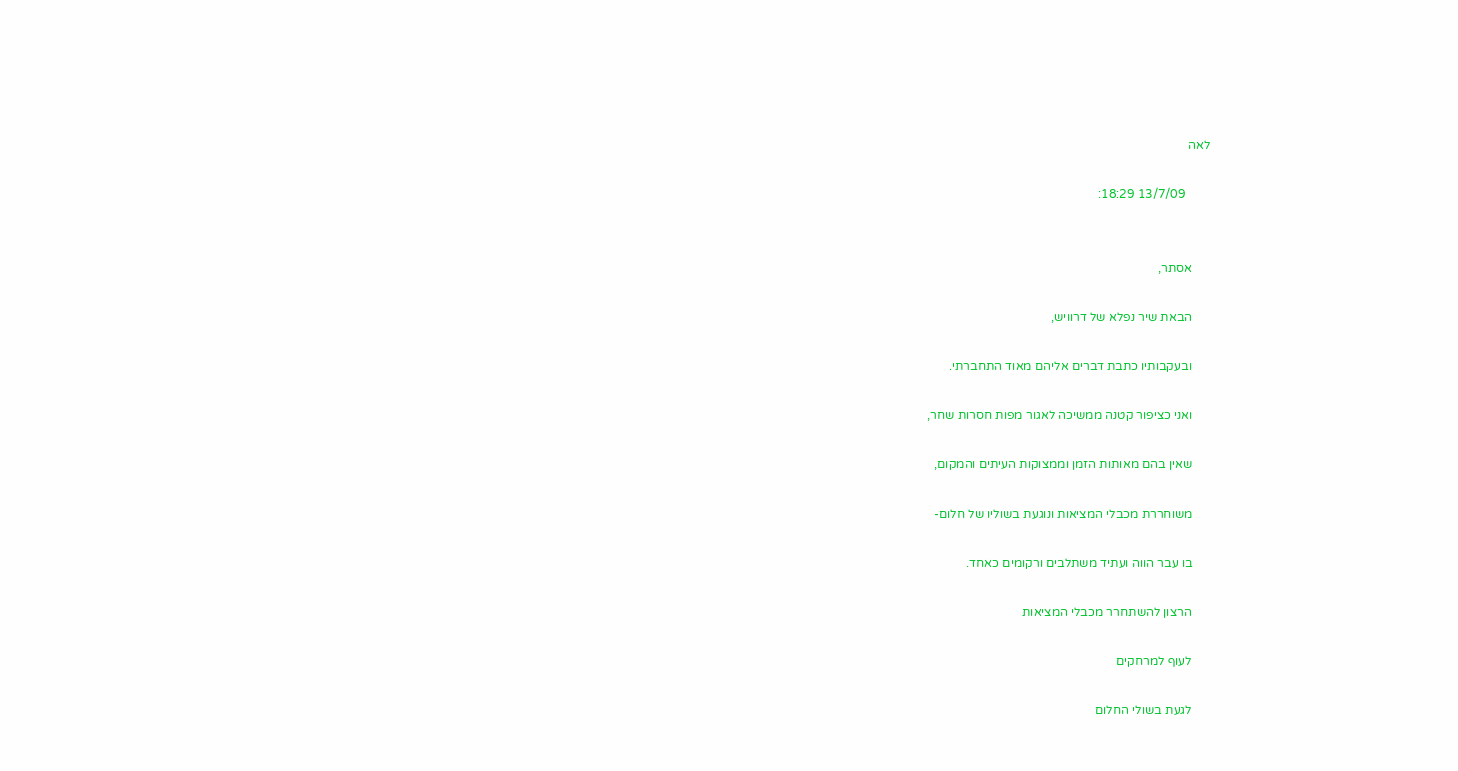לאה

        13/7/09 18:29:


      אסתר,

      הבאת שיר נפלא של דרוויש,

      ובעקבותיו כתבת דברים אליהם מאוד התחברתי.

      ואני כציפור קטנה ממשיכה לאגור מפות חסרות שחר,

      שאין בהם מאותות הזמן וממצוקות העיתים והמקום,

      משוחררת מכבלי המציאות ונוגעת בשוליו של חלום-

      בו עבר הווה ועתיד משתלבים ורקומים כאחד.

      הרצון להשתחרר מכבלי המציאות

      לעוף למרחקים

      לגעת בשולי החלום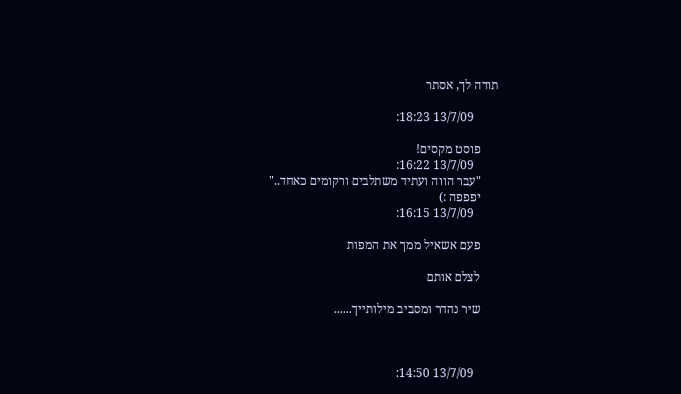תודה לך, אסתר

        13/7/09 18:23:

      פוסט מקסים!
        13/7/09 16:22:
      "עבר הווה ועתיד משתלבים ורקומים כאחד.."
      יפפפה :)
        13/7/09 16:15:

      פעם אשאיל ממך את המפות

      לצלם אותם

      שיר נהדר ומסביב מילותייך......



        13/7/09 14:50: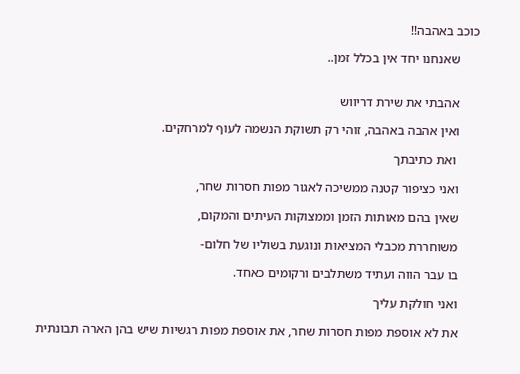כוכב באהבה!!

      שאנחנו יחד אין בכלל זמן..


      אהבתי את שירת דריווש

      ואין אהבה באהבה, זוהי רק תשוקת הנשמה לעוף למרחקים.

       ואת כתיבתך

      ואני כציפור קטנה ממשיכה לאגור מפות חסרות שחר,

      שאין בהם מאותות הזמן וממצוקות העיתים והמקום,

      משוחררת מכבלי המציאות ונוגעת בשוליו של חלום-

      בו עבר הווה ועתיד משתלבים ורקומים כאחד.

      ואני חולקת עליך

      את לא אוספת מפות חסרות שחר, את אוספת מפות רגשיות שיש בהן הארה תבונתית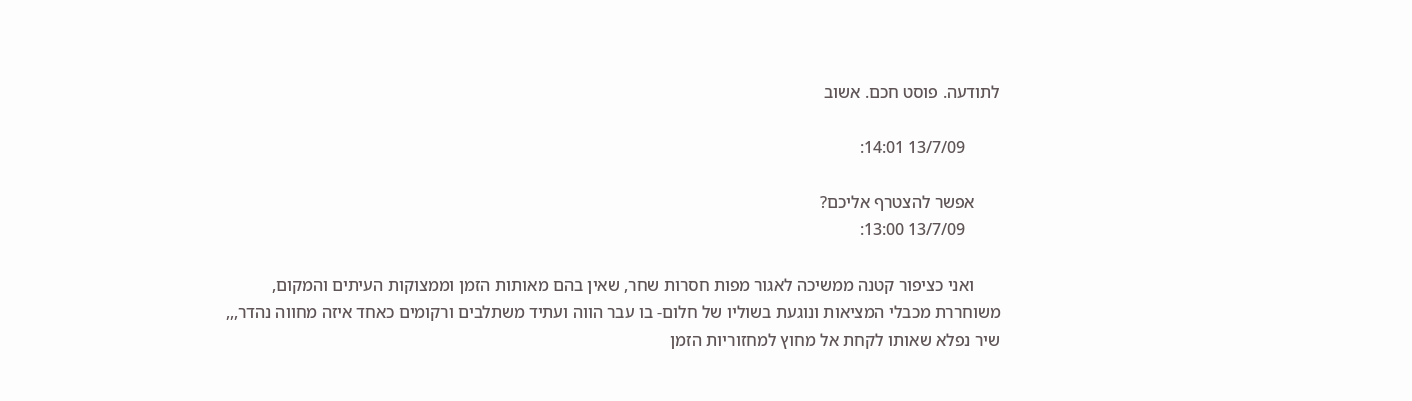לתודעה. פוסט חכם. אשוב

        13/7/09 14:01:

      אפשר להצטרף אליכם?
        13/7/09 13:00:

      ואני כציפור קטנה ממשיכה לאגור מפות חסרות שחר, שאין בהם מאותות הזמן וממצוקות העיתים והמקום, משוחררת מכבלי המציאות ונוגעת בשוליו של חלום- בו עבר הווה ועתיד משתלבים ורקומים כאחד איזה מחווה נהדר,,, שיר נפלא שאותו לקחת אל מחוץ למחזוריות הזמן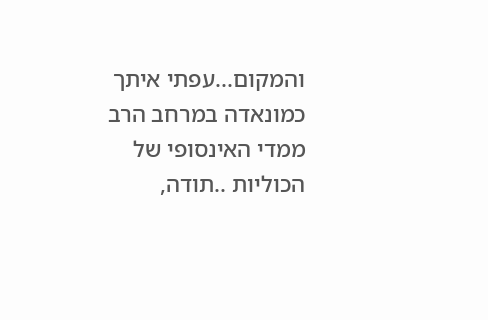והמקום...עפתי איתך כמונאדה במרחב הרב ממדי האינסופי של הכוליות ..תודה,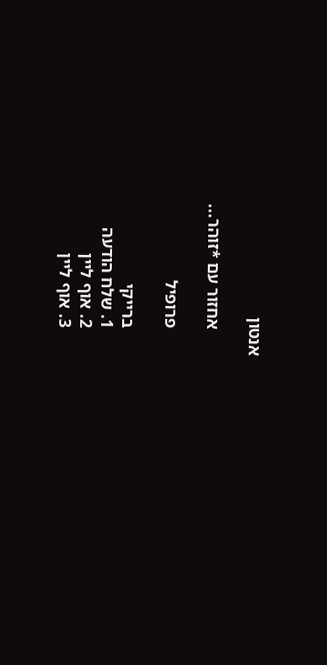אנטון

      אחזור עם *זוהר...

      פרופיל

      ברייקי
      1. שלח הודעה
      2. אוף ליין
      3. אוף ליין